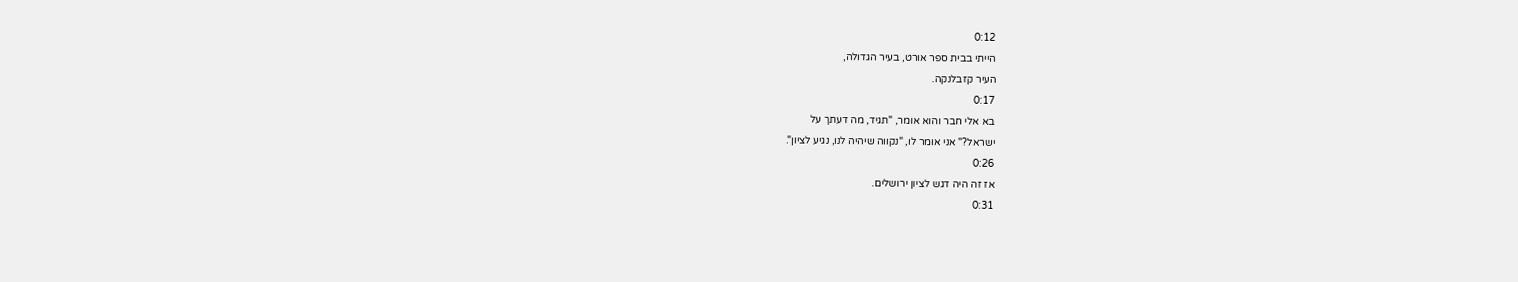0:12
הייתי בבית ספר אורט, בעיר הגדולה,
העיר קזבלנקה.
0:17
בא אלי חבר והוא אומר, "תגיד, מה דעתך על
ישראל?" אני אומר לו, "נקווה שיהיה לנו, נגיע לציון".
0:26
אז זה היה דגש לציון ירושלים.
0:31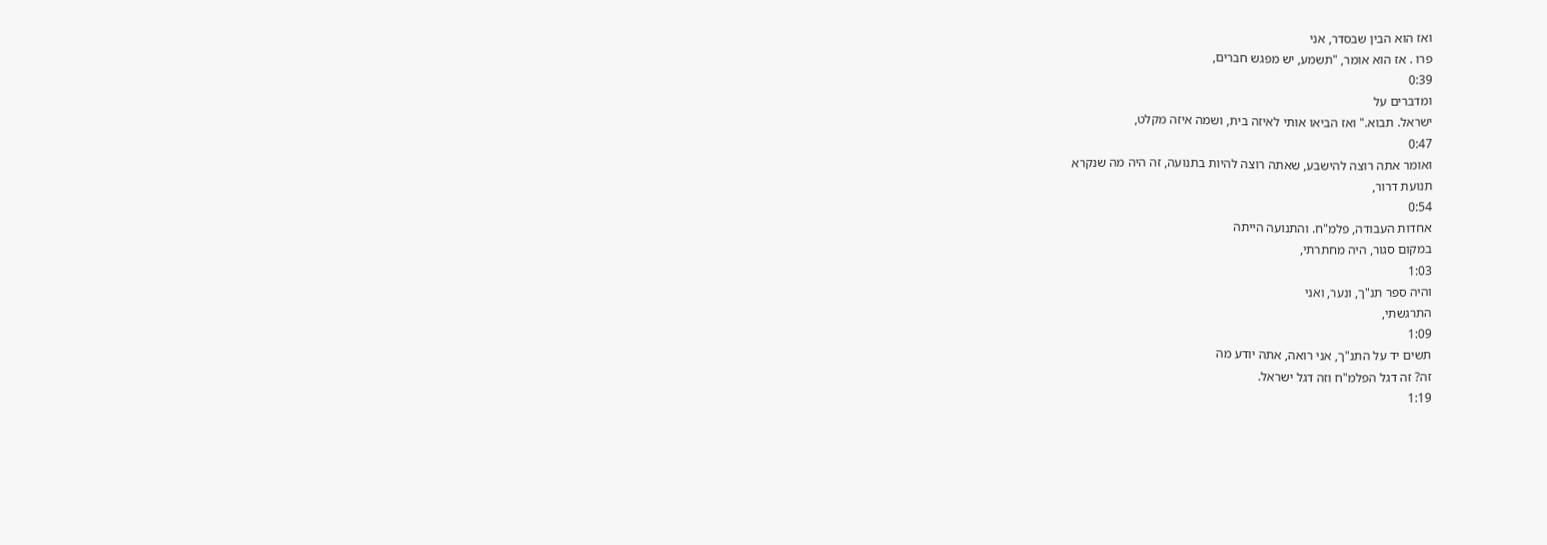ואז הוא הבין שבסדר, אני
פרו . אז הוא אומר, "תשמע, יש מפגש חברים,
0:39
ומדברים על
ישראל. תבוא." ואז הביאו אותי לאיזה בית, ושמה איזה מקלט,
0:47
ואומר אתה רוצה להישבע, שאתה רוצה להיות בתנועה, זה היה מה שנקרא
תנועת דרור,
0:54
אחדות העבודה, פלמ"ח. והתנועה הייתה
במקום סגור, היה מחתרתי,
1:03
והיה ספר תנ"ך, ונער, ואני
התרגשתי,
1:09
תשים יד על התנ"ך, אני רואה, אתה יודע מה
זה? זה דגל הפלמ"ח וזה דגל ישראל.
1:19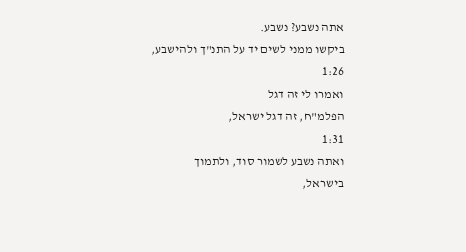אתה נשבע? נשבע.
ביקשו ממני לשים יד על התנ"ך ולהישבע,
1:26
ואמרו לי זה דגל
הפלמ"ח, זה דגל ישראל,
1:31
ואתה נשבע לשמור סוד, ולתמוך
בישראל,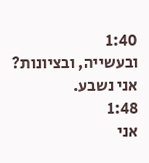1:40
ובעשייה, ובציונות? אני נשבע.
1:48
אני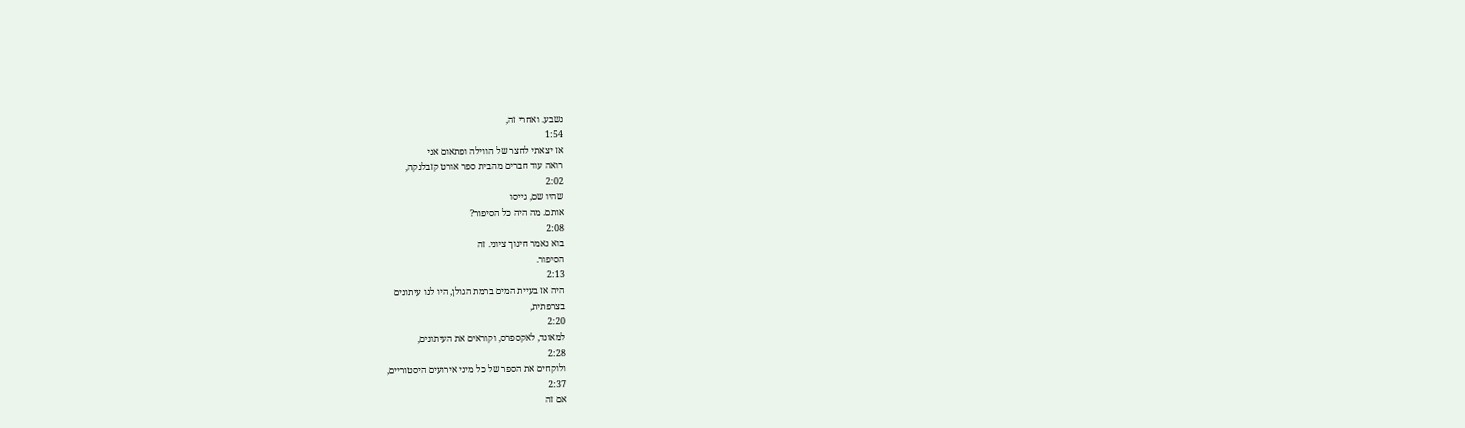נשבע. ואחרי זה,
1:54
אז יצאתי לחצר של הווילה ופתאום אני
רואה עוד חברים מהבית ספר אורט קזבלנקה,
2:02
שהיו שם, גייסו
אותם. מה היה כל הסיפור?
2:08
בוא נאמר חינוך ציוני. זה
הסיפור.
2:13
היה אז בעיית המים ברמת הגולן, היו לנו עיתונים
בצרפתית,
2:20
למאונד, לאקספרס, וקוראים את העיתונים,
2:28
ולוקחים את הספר של כל מיני אירועים היסטוריים,
2:37
אם זה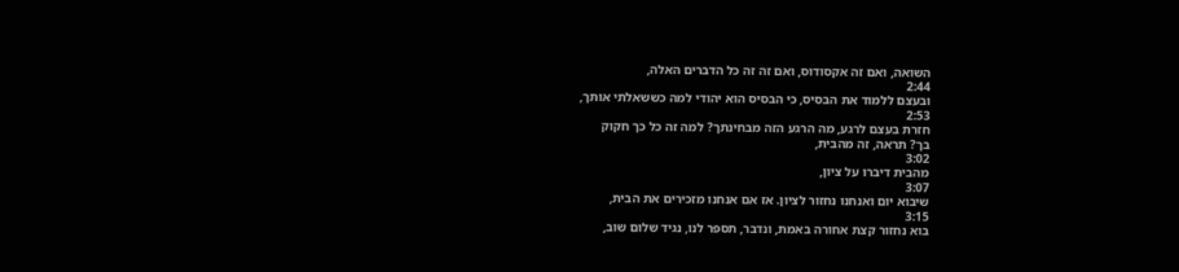השואה, ואם זה אקסודוס, ואם זה זה כל הדברים האלה,
2:44
ובעצם ללמוד את הבסיס, כי הבסיס הוא יהודי למה כששאלתי אותך,
2:53
חזרת בעצם לרגע, מה הרגע הזה מבחינתך? למה זה כל כך חקוק
בך? תראה, זה מהבית,
3:02
מהבית דיברו על ציון,
3:07
שיבוא יום ואנחנו נחזור לציון. אז אם אנחנו מזכירים את הבית,
3:15
בוא נחזור קצת אחורה באמת, ונדבר, תספר לנו, נגיד שלום שוב,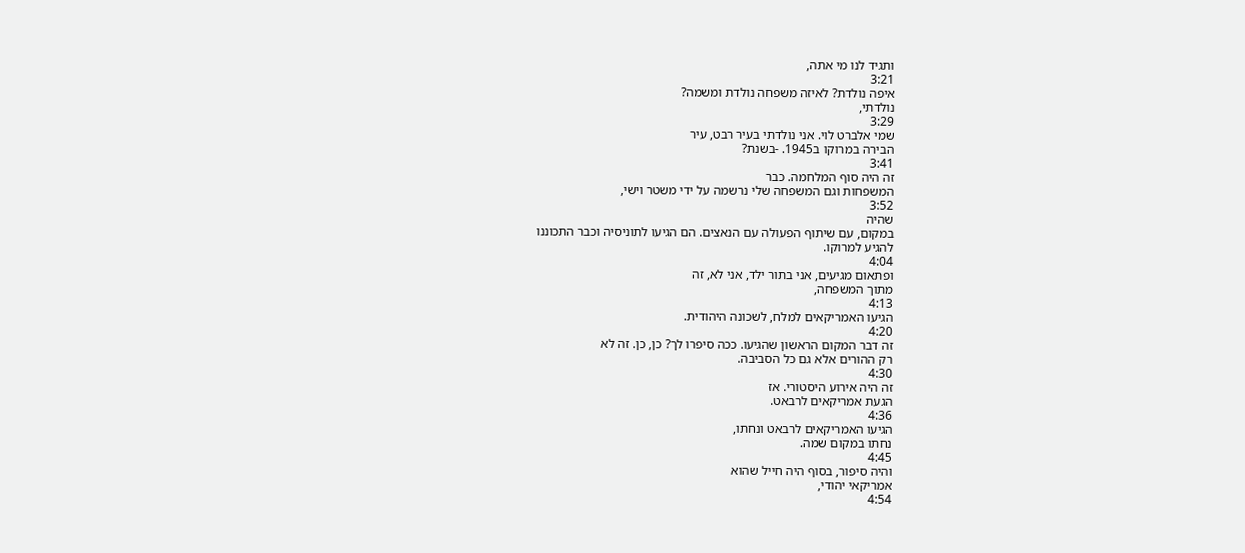ותגיד לנו מי אתה,
3:21
איפה נולדת? לאיזה משפחה נולדת ומשמה?
נולדתי,
3:29
שמי אלברט לוי. אני נולדתי בעיר רבט, עיר
הבירה במרוקו ב1945. -בשנת?
3:41
זה היה סוף המלחמה. כבר
המשפחות וגם המשפחה שלי נרשמה על ידי משטר וישי,
3:52
שהיה
במקום, עם שיתוף הפעולה עם הנאצים. הם הגיעו לתוניסיה וכבר התכוננו
להגיע למרוקו.
4:04
ופתאום מגיעים, אני בתור ילד, אני לא, זה
מתוך המשפחה,
4:13
הגיעו האמריקאים למלח, לשכונה היהודית.
4:20
זה דבר המקום הראשון שהגיעו. ככה סיפרו לך? כן, כן. זה לא
רק ההורים אלא גם כל הסביבה.
4:30
זה היה אירוע היסטורי. אז
הגעת אמריקאים לרבאט.
4:36
הגיעו האמריקאים לרבאט ונחתו,
נחתו במקום שמה.
4:45
והיה סיפור, בסוף היה חייל שהוא
אמריקאי יהודי,
4:54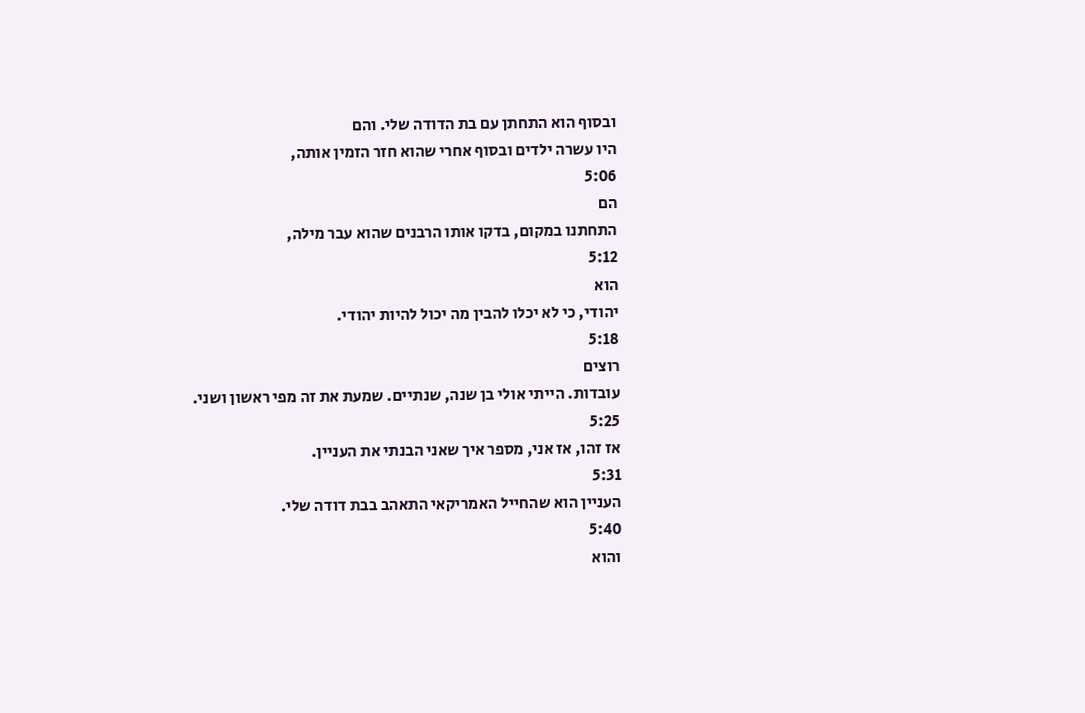ובסוף הוא התחתן עם בת הדודה שלי. והם
היו עשרה ילדים ובסוף אחרי שהוא חזר הזמין אותה,
5:06
הם
התחתנו במקום, בדקו אותו הרבנים שהוא עבר מילה,
5:12
הוא
יהודי, כי לא יכלו להבין מה יכול להיות יהודי.
5:18
רוצים
עובדות. הייתי אולי בן שנה, שנתיים. שמעת את זה מפי ראשון ושני.
5:25
אז זהו, אז אני, מספר איך שאני הבנתי את העניין.
5:31
העניין הוא שהחייל האמריקאי התאהב בבת דודה שלי.
5:40
והוא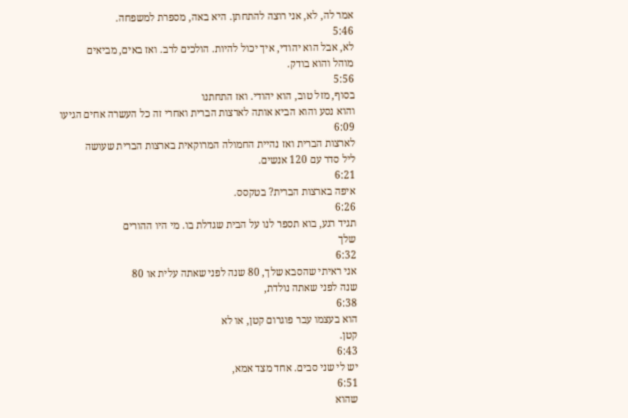אמר לה, לא, אני רוצה להתחתן. היא באה, מספרת למשפחה.
5:46
לא, אבל הוא יהודי, איך יכול להיות. הולכים לרב. ואז באים, מביאים
מוהל והוא בודק.
5:56
בסוף, מזל טוב, הוא יהודי. ואז התחתנו
והוא נסע והוא הביא אותה לארצות הברית ואחרי זה כל העשרה אחים הגיעו
6:09
לארצות הברית ואז נהיית החמולה המרוקאית בארצות הברית שעושה
ליל סדר עם 120 אנשים.
6:21
איפה בארצות הברית? בטקסס.
6:26
תגיד רגע, בוא תספר לנו על הבית שגדלת בו. מי היו ההורים
שלך
6:32
אני ראיתי שהסבא שלך, 80 שנה לפני שאתה עלית או 80
שנה לפני שאתה נולדת,
6:38
הוא בעצמו עבר פוגרום קטן, או לא
קטן.
6:43
יש לי שני סבים. אחד מצד אמא,
6:51
שהוא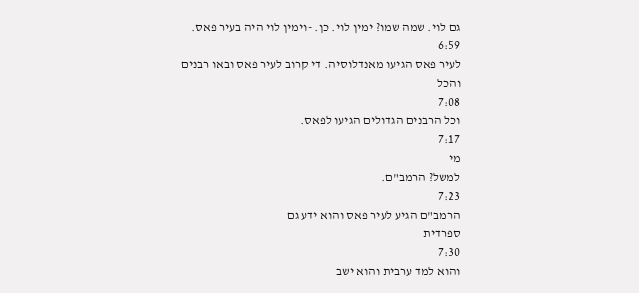גם לוי. שמה שמו? ימין לוי. כן. -וימין לוי היה בעיר פאס.
6:59
לעיר פאס הגיעו מאנדלוסיה. די קרוב לעיר פאס ובאו רבנים
והכל
7:08
וכל הרבנים הגדולים הגיעו לפאס.
7:17
מי
למשל? הרמב"ם.
7:23
הרמב"ם הגיע לעיר פאס והוא ידע גם
ספרדית
7:30
והוא למד ערבית והוא ישב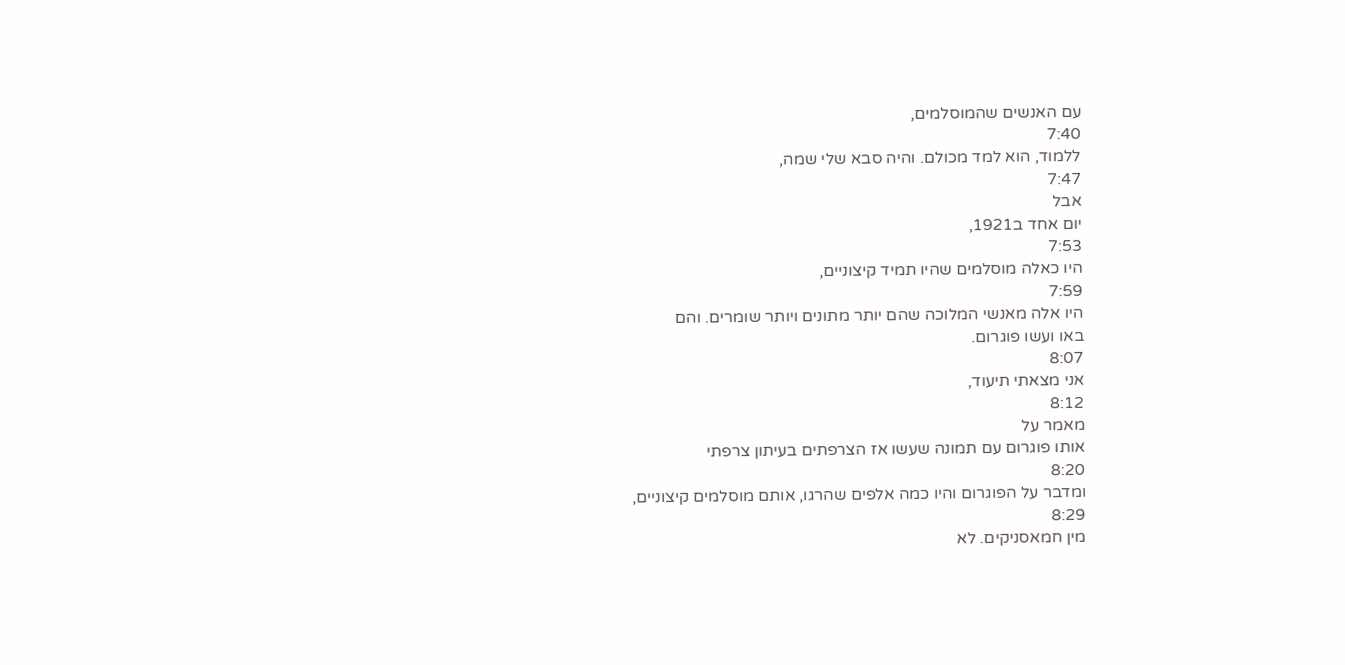עם האנשים שהמוסלמים,
7:40
ללמוד, הוא למד מכולם. והיה סבא שלי שמה,
7:47
אבל
יום אחד ב1921,
7:53
היו כאלה מוסלמים שהיו תמיד קיצוניים,
7:59
היו אלה מאנשי המלוכה שהם יותר מתונים ויותר שומרים. והם
באו ועשו פוגרום.
8:07
אני מצאתי תיעוד,
8:12
מאמר על
אותו פוגרום עם תמונה שעשו אז הצרפתים בעיתון צרפתי
8:20
ומדבר על הפוגרום והיו כמה אלפים שהרגו, אותם מוסלמים קיצוניים,
8:29
מין חמאסניקים. לא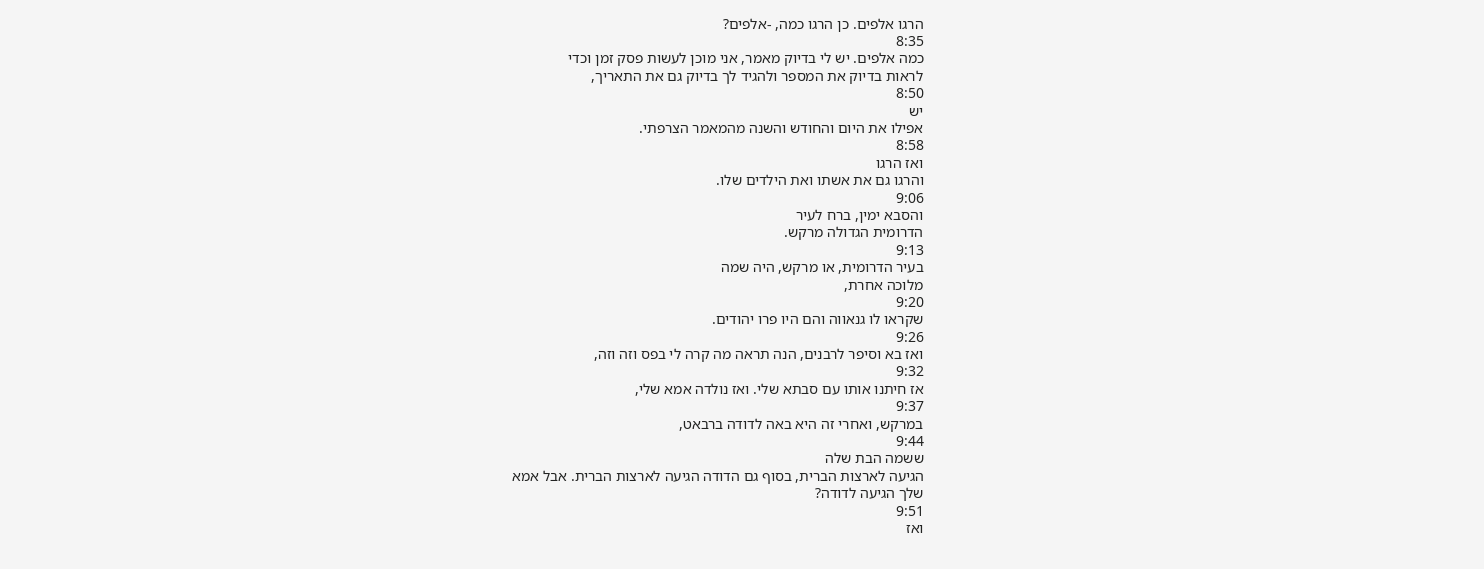הרגו אלפים. כן הרגו כמה, -אלפים?
8:35
כמה אלפים. יש לי בדיוק מאמר, אני מוכן לעשות פסק זמן וכדי
לראות בדיוק את המספר ולהגיד לך בדיוק גם את התאריך,
8:50
יש
אפילו את היום והחודש והשנה מהמאמר הצרפתי.
8:58
ואז הרגו
והרגו גם את אשתו ואת הילדים שלו.
9:06
והסבא ימין, ברח לעיר
הדרומית הגדולה מרקש.
9:13
בעיר הדרומית, או מרקש, היה שמה
מלוכה אחרת,
9:20
שקראו לו גנאווה והם היו פרו יהודים.
9:26
ואז בא וסיפר לרבנים, הנה תראה מה קרה לי בפס וזה וזה,
9:32
אז חיתנו אותו עם סבתא שלי. ואז נולדה אמא שלי,
9:37
במרקש, ואחרי זה היא באה לדודה ברבאט,
9:44
ששמה הבת שלה
הגיעה לארצות הברית, בסוף גם הדודה הגיעה לארצות הברית. אבל אמא
שלך הגיעה לדודה?
9:51
ואז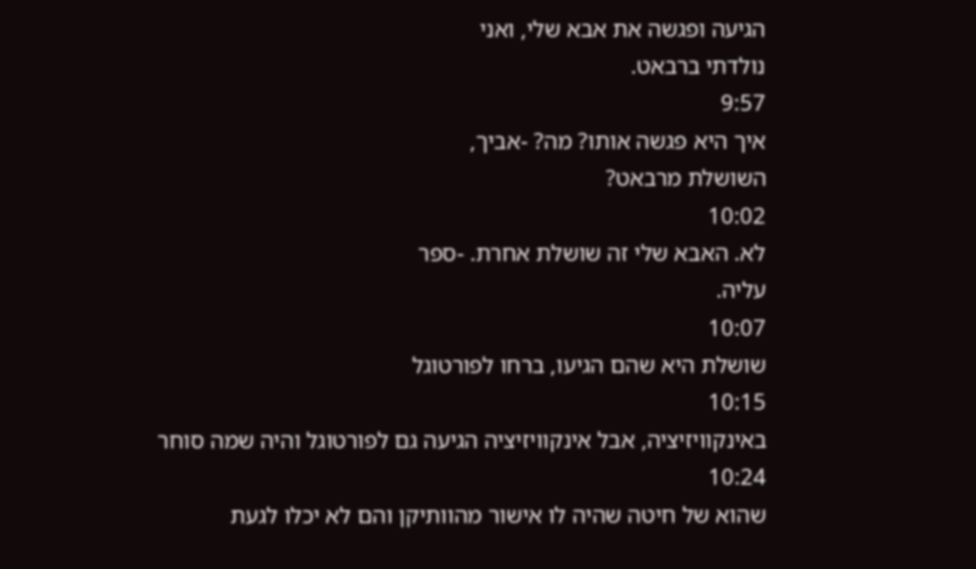הגיעה ופגשה את אבא שלי, ואני
נולדתי ברבאט.
9:57
איך היא פגשה אותו? מה? -אביך,
השושלת מרבאט?
10:02
לא. האבא שלי זה שושלת אחרת. -ספר
עליה.
10:07
שושלת היא שהם הגיעו, ברחו לפורטוגל
10:15
באינקוויזיציה, אבל אינקוויזיציה הגיעה גם לפורטוגל והיה שמה סוחר
10:24
שהוא של חיטה שהיה לו אישור מהוותיקן והם לא יכלו לגעת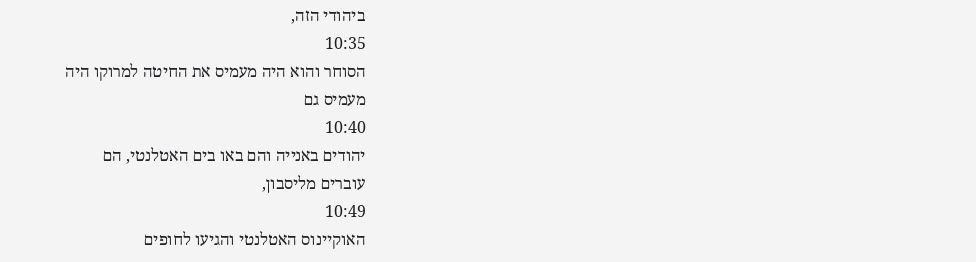ביהודי הזה,
10:35
הסוחר והוא היה מעמיס את החיטה למרוקו היה
מעמיס גם
10:40
יהודים באנייה והם באו בים האטלנטי, הם
עוברים מליסבון,
10:49
האוקיינוס האטלנטי והגיעו לחופים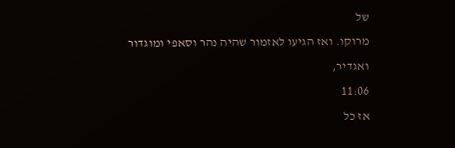של
מרוקו. ואז הגיעו לאזמור שהיה נהר וסאפי ומוגדור ואגדיר,
11:06
אז כל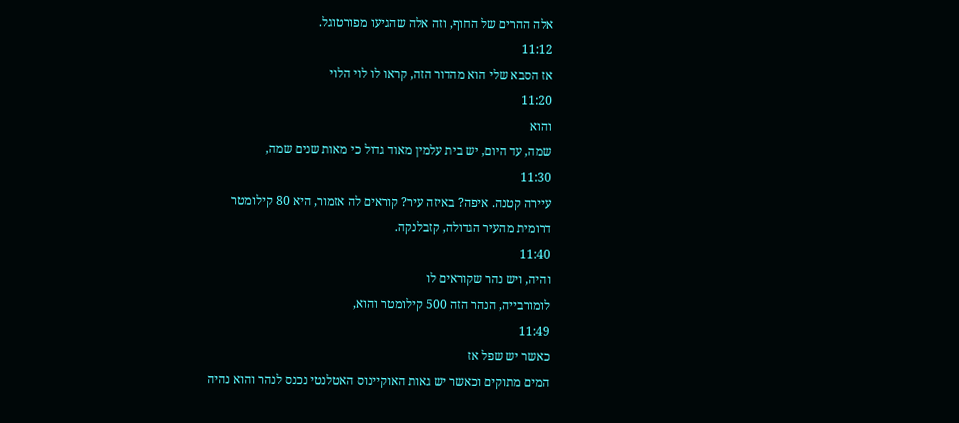אלה ההרים של החוף, וזה אלה שהגיעו מפורטוגל.
11:12
אז הסבא שלי הוא מהדור הזה, קראו לו לוי הלוי
11:20
והוא
שמה, עד היום, יש בית עלמין מאוד גדול כי מאות שנים שמה,
11:30
עיירה קטנה. איפה? באיזה עיר? קוראים לה אזמור, היא 80 קילומטר
דרומית מהעיר הגדולה, קזבלנקה.
11:40
והיה, ויש נהר שקוראים לו
לומורבייה, הנהר הזה 500 קילומטר והוא,
11:49
כאשר יש שפל אז
המים מתוקים וכאשר יש גאות האוקיינוס האטלנטי נכנס לנהר והוא נהיה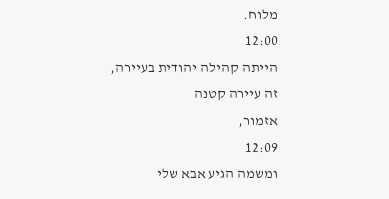מלוח.
12:00
הייתה קהילה יהודית בעיירה, זה עיירה קטנה
אזמור,
12:09
ומשמה הגיע אבא שלי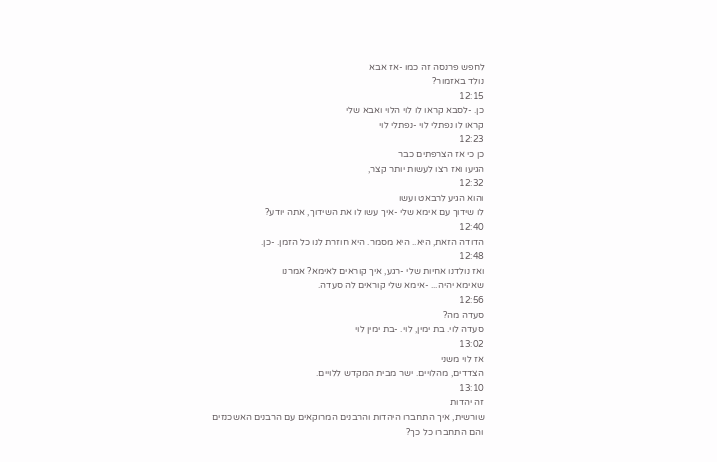לחפש פרנסה זה כמו -אז אבא
נולד באזמור?
12:15
כן. -לסבא קראו לו לוי הלוי ואבא שלי
קראו לו נפתלי לוי -נפתלי לוי
12:23
כן כי אז הצרפתים כבר
הגיעו ואז רצו לעשות יותר קצר,
12:32
והוא הגיע לרבאט ועשו
לו שידוך עם אימא שלי -איך עשו לו את השידוך, אתה יודע?
12:40
הדודה הזאת, היא.. היא מסמר. היא חוזרת לנו כל הזמן. -כן.
12:48
ואז נולדנו אחיות שלי -רגע, איך קוראים לאימא? אמרנו
שאימא יהיה... -אימא שלי קוראים לה סעדה.
12:56
סעדה מה?
סעדה לוי. בת ימין, לוי. -בת ימין לוי
13:02
אז לוי משני
הצדדים, מהלויים. ישר מבית המקדש ללויים.
13:10
זה יהדות
שורשית, איך התחברו היהדות והרבנים המרוקאים עם הרבנים האשכנזים
והם התחברו כל כך?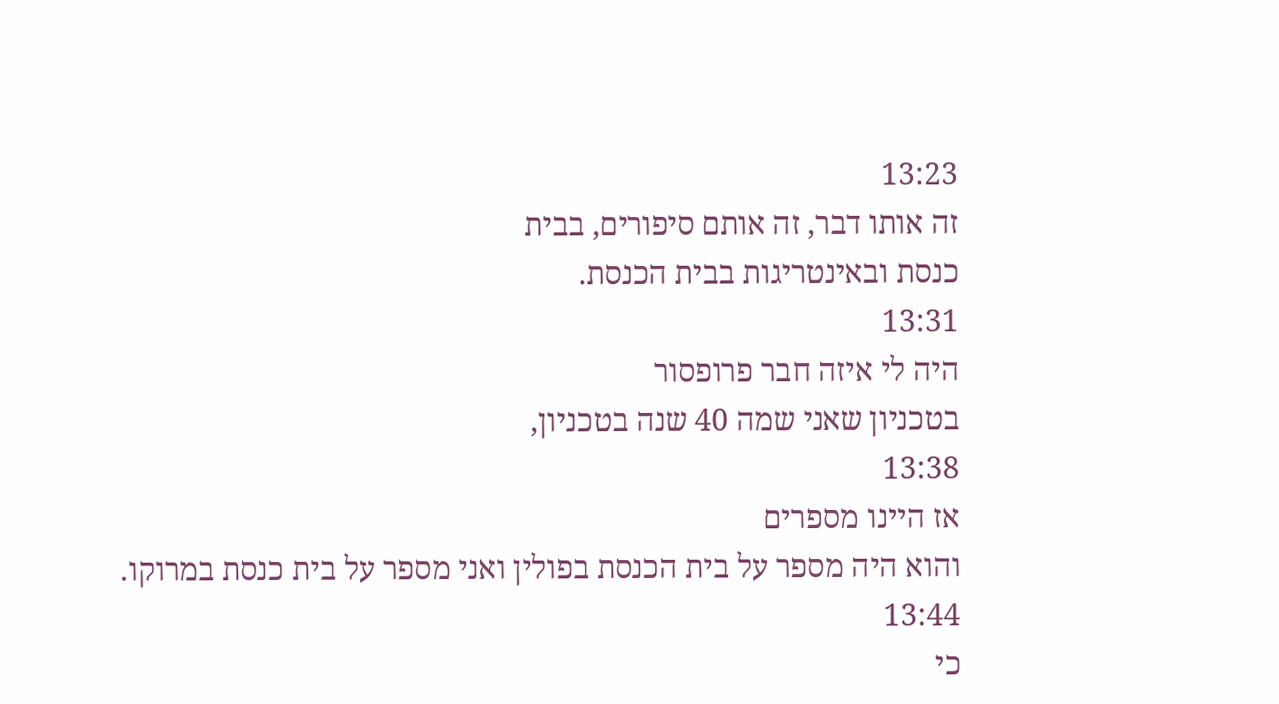13:23
זה אותו דבר, זה אותם סיפורים, בבית
כנסת ובאינטריגות בבית הכנסת.
13:31
היה לי איזה חבר פרופסור
בטכניון שאני שמה 40 שנה בטכניון,
13:38
אז היינו מספרים
והוא היה מספר על בית הכנסת בפולין ואני מספר על בית כנסת במרוקו.
13:44
כי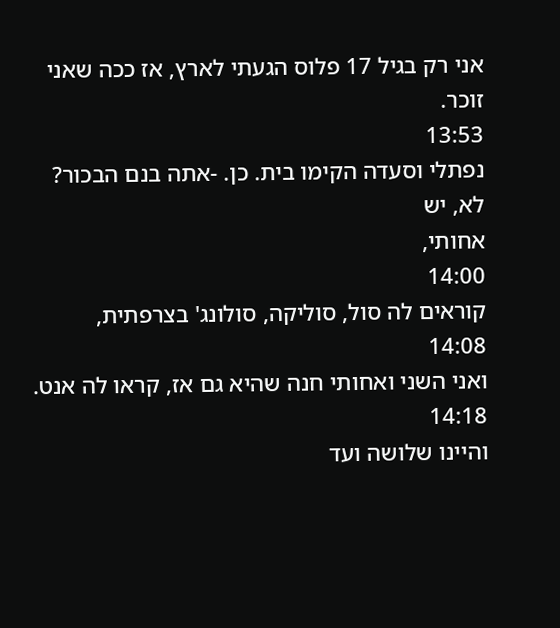אני רק בגיל 17 פלוס הגעתי לארץ, אז ככה שאני זוכר.
13:53
נפתלי וסעדה הקימו בית. כן. -אתה בנם הבכור? לא, יש
אחותי,
14:00
קוראים לה סול, סוליקה, סולונג' בצרפתית,
14:08
ואני השני ואחותי חנה שהיא גם אז, קראו לה אנט.
14:18
והיינו שלושה ועד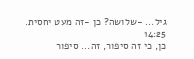גיל... -שלושה? כן -זה מעט יחסית.
14:25
כן, כי זה סיפור, זה... סיפור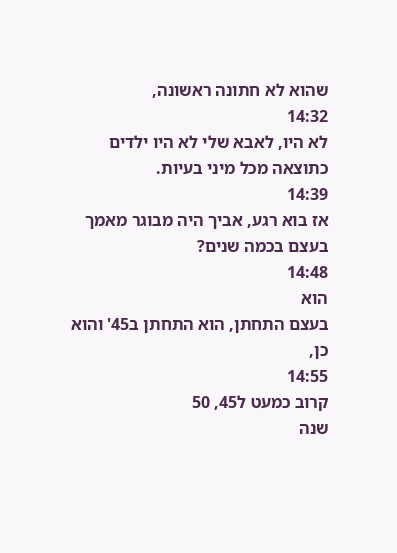שהוא לא חתונה ראשונה,
14:32
לא היו, לאבא שלי לא היו ילדים כתוצאה מכל מיני בעיות.
14:39
אז בוא רגע, אביך היה מבוגר מאמך בעצם בכמה שנים?
14:48
הוא
בעצם התחתן, הוא התחתן ב45' והוא כן,
14:55
קרוב כמעט ל45, 50
שנה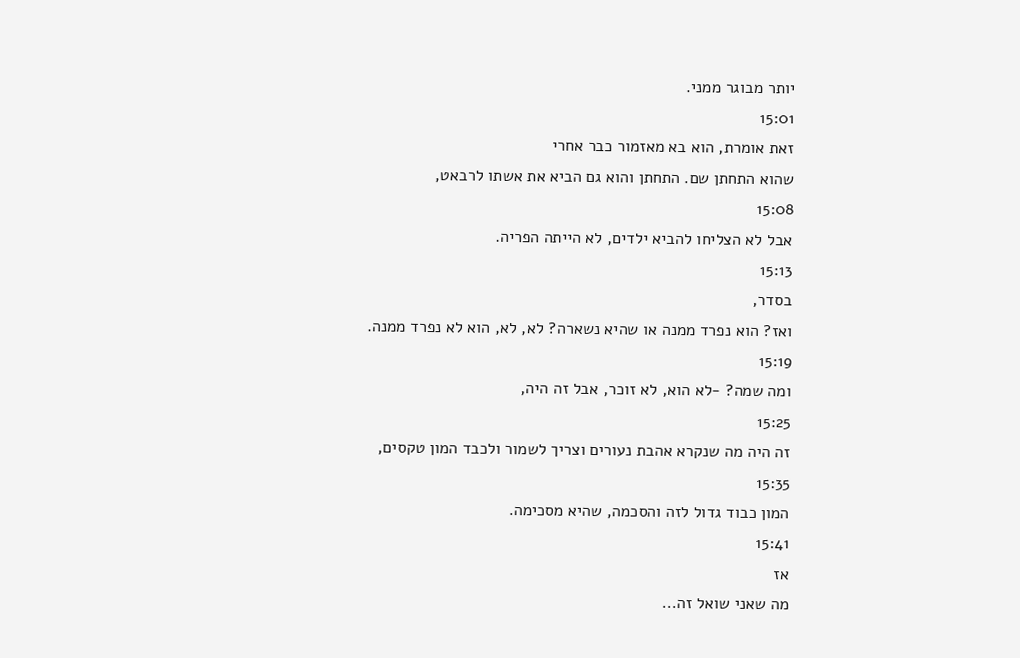יותר מבוגר ממני.
15:01
זאת אומרת, הוא בא מאזמור כבר אחרי
שהוא התחתן שם. התחתן והוא גם הביא את אשתו לרבאט,
15:08
אבל לא הצליחו להביא ילדים, לא הייתה הפריה.
15:13
בסדר,
ואז? הוא נפרד ממנה או שהיא נשארה? לא, לא, הוא לא נפרד ממנה.
15:19
ומה שמה? -לא הוא, לא זוכר, אבל זה היה,
15:25
זה היה מה שנקרא אהבת נעורים וצריך לשמור ולכבד המון טקסים,
15:35
המון כבוד גדול לזה והסכמה, שהיא מסכימה.
15:41
אז
מה שאני שואל זה...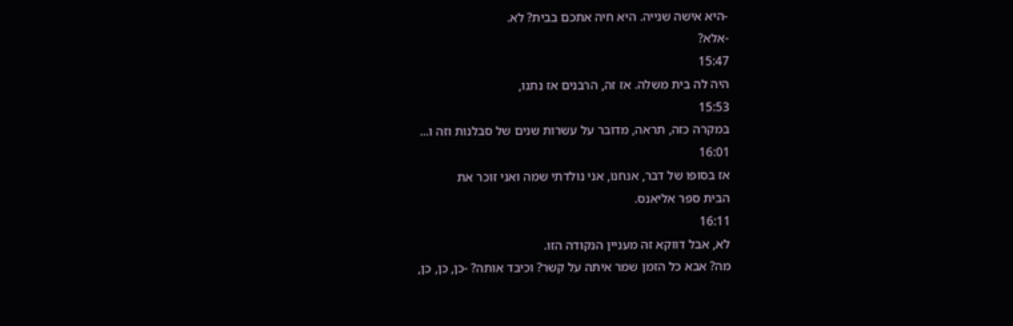-היא אישה שנייה. היא חיה אתכם בבית? לא.
-אלא?
15:47
היה לה בית משלה. אז זה, הרבנים אז נתנו,
15:53
במקרה כזה, תראה, מדובר על עשרות שנים של סבלנות וזה ו...
16:01
אז בסופו של דבר, אנחנו, אני נולדתי שמה ואני זוכר את
הבית ספר אליאנס.
16:11
לא, אבל דווקא זה מעניין הנקודה הזו.
מה? אבא כל הזמן שמר איתה על קשר? וכיבד אותה? -כן, כן, כן,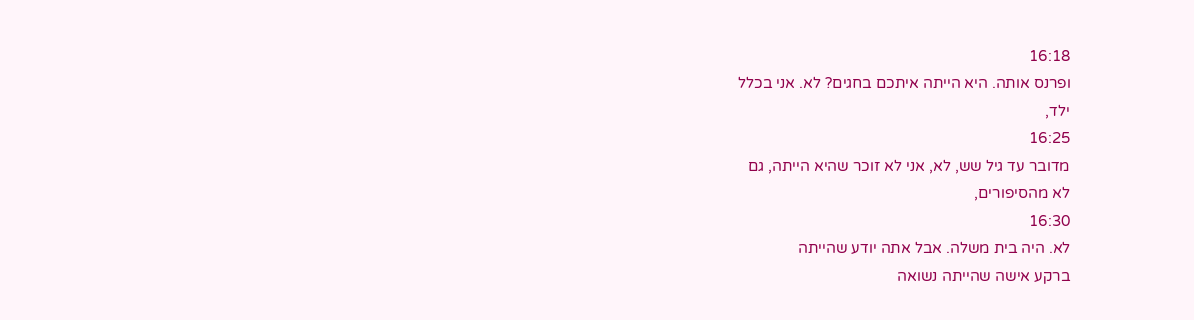16:18
ופרנס אותה. היא הייתה איתכם בחגים? לא. אני בכלל
ילד,
16:25
מדובר עד גיל שש, לא, אני לא זוכר שהיא הייתה, גם
לא מהסיפורים,
16:30
לא. היה בית משלה. אבל אתה יודע שהייתה
ברקע אישה שהייתה נשואה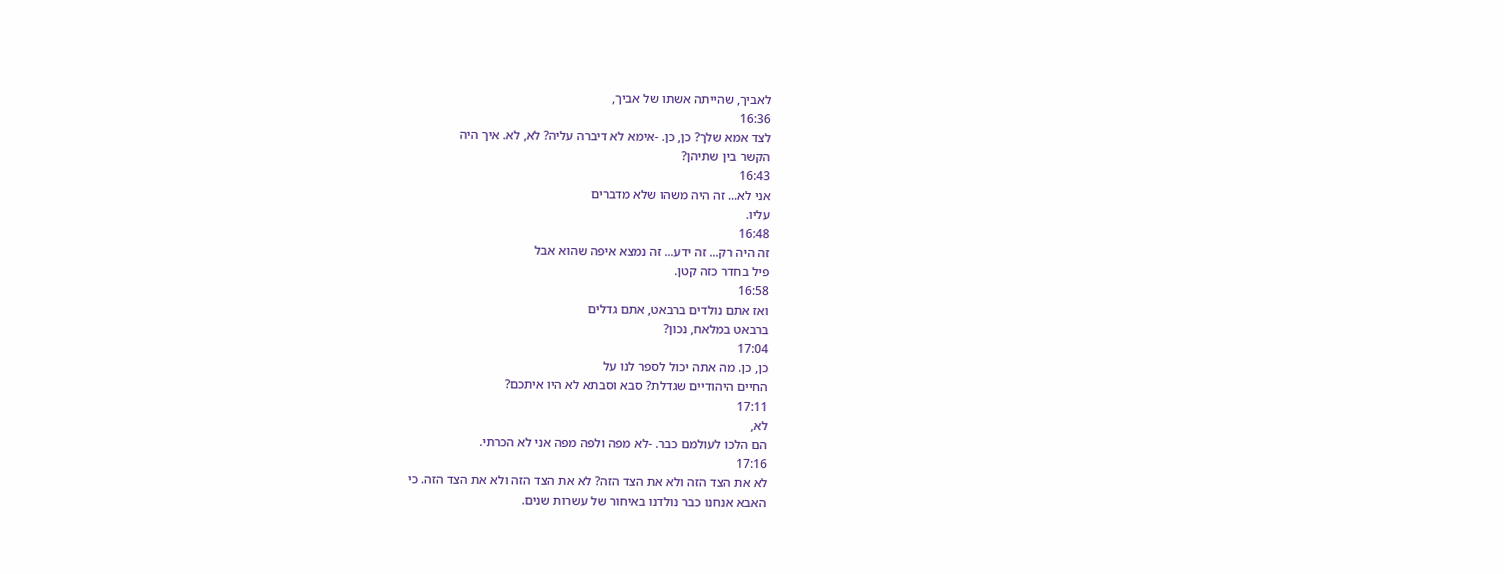לאביך, שהייתה אשתו של אביך,
16:36
לצד אמא שלך? כן, כן. -אימא לא דיברה עליה? לא, לא. איך היה
הקשר בין שתיהן?
16:43
אני לא... זה היה משהו שלא מדברים
עליו.
16:48
זה היה רק... זה ידע... זה נמצא איפה שהוא אבל
פיל בחדר כזה קטן.
16:58
ואז אתם נולדים ברבאט, אתם גדלים
ברבאט במלאח, נכון?
17:04
כן, כן. מה אתה יכול לספר לנו על
החיים היהודיים שגדלת? סבא וסבתא לא היו איתכם?
17:11
לא,
הם הלכו לעולמם כבר. -לא מפה ולפה מפה אני לא הכרתי.
17:16
לא את הצד הזה ולא את הצד הזה? לא את הצד הזה ולא את הצד הזה. כי
האבא אנחנו כבר נולדנו באיחור של עשרות שנים.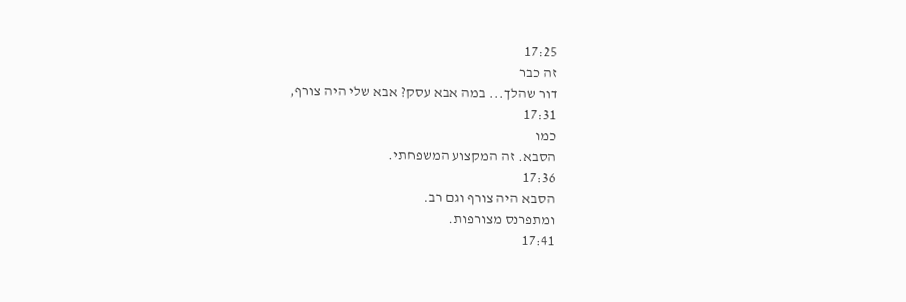17:25
זה כבר
דור שהלך... במה אבא עסק? אבא שלי היה צורף,
17:31
כמו
הסבא. זה המקצוע המשפחתי.
17:36
הסבא היה צורף וגם רב.
ומתפרנס מצורפות.
17:41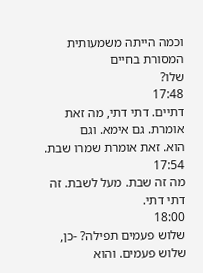וכמה הייתה משמעותית המסורת בחיים
שלו?
17:48
דתיים. דתי דתי, מה זאת אומרת. גם אימא. וגם
הוא. זאת אומרת שמרו שבת.
17:54
מה זה שבת. מעל לשבת. זה
דתי דתי.
18:00
שלוש פעמים תפילה? -כן, שלוש פעמים. והוא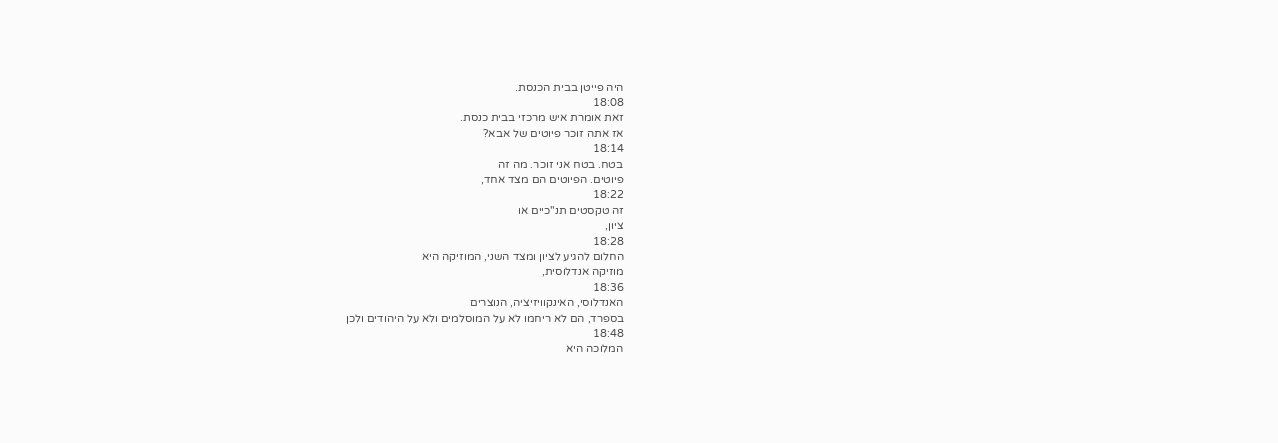היה פייטן בבית הכנסת.
18:08
זאת אומרת איש מרכזי בבית כנסת.
אז אתה זוכר פיוטים של אבא?
18:14
בטח. בטח אני זוכר. מה זה
פיוטים. הפיוטים הם מצד אחד,
18:22
זה טקסטים תנ"כיים או
ציון,
18:28
החלום להגיע לציון ומצד השני, המוזיקה היא
מוזיקה אנדלוסית,
18:36
האנדלוסי, האינקוויזיציה, הנוצרים
בספרד, הם לא ריחמו לא על המוסלמים ולא על היהודים ולכן
18:48
המלוכה היא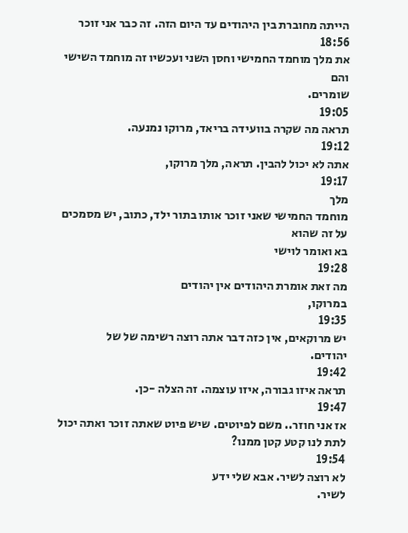הייתה מחוברת בין היהודים עד היום הזה. זה כבר אני זוכר
18:56
את מלך מוחמד החמישי וחסן השני ועכשיו זה מוחמד השישי והם
שומרים.
19:05
תראה מה שקרה בוועידה בריאד, מרוקו נמנעה.
19:12
אתה לא יכול להבין. תראה, מלך מרוקו,
19:17
מלך
מוחמד החמישי שאני זוכר אותו בתור ילד, כתוב, יש מסמכים על זה שהוא
בא ואומר לוישי
19:28
מה זאת אומרת היהודים אין יהודים
במרוקו,
19:35
יש מרוקאים, אין כזה דבר אתה רוצה רשימה של של
יהודים.
19:42
תראה איזו גבורה, איזו עוצמה. זה הצלה -כן.
19:47
אז אני חוזר.. משם לפיוטים. שיש פיוט שאתה זוכר ואתה יכול
לתת לנו קטע קטן ממנו?
19:54
לא רוצה לשיר. אבא שלי ידע
לשיר.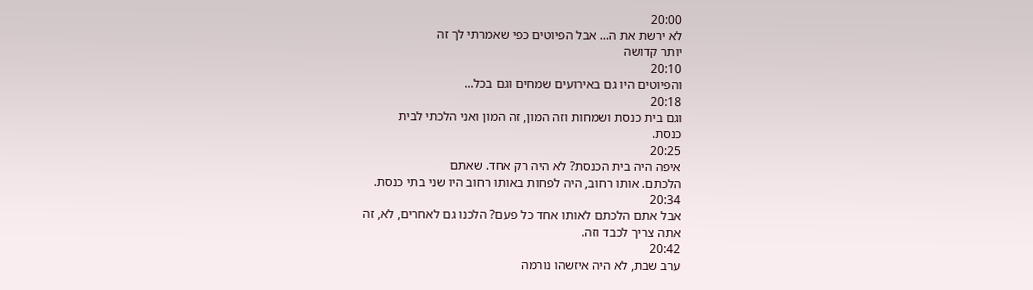20:00
לא ירשת את ה... אבל הפיוטים כפי שאמרתי לך זה
יותר קדושה
20:10
והפיוטים היו גם באירועים שמחים וגם בכל...
20:18
וגם בית כנסת ושמחות וזה המון, זה המון ואני הלכתי לבית
כנסת.
20:25
איפה היה בית הכנסת? לא היה רק אחד. שאתם
הלכתם. אותו רחוב, היה לפחות באותו רחוב היו שני בתי כנסת.
20:34
אבל אתם הלכתם לאותו אחד כל פעם? הלכנו גם לאחרים, לא, זה
אתה צריך לכבד וזה.
20:42
ערב שבת, לא היה איזשהו נורמה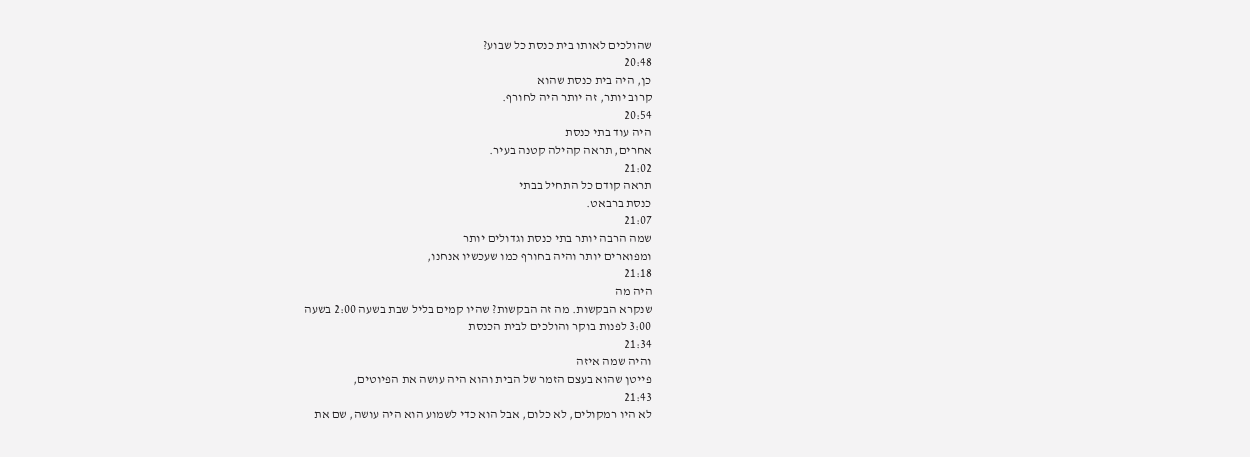שהולכים לאותו בית כנסת כל שבוע?
20:48
כן, היה בית כנסת שהוא
קרוב יותר, זה יותר היה לחורף.
20:54
היה עוד בתי כנסת
אחרים, תראה קהילה קטנה בעיר.
21:02
תראה קודם כל התחיל בבתי
כנסת ברבאט.
21:07
שמה הרבה יותר בתי כנסת וגדולים יותר
ומפוארים יותר והיה בחורף כמו שעכשיו אנחנו,
21:18
היה מה
שנקרא הבקשות. מה זה הבקשות? שהיו קמים בליל שבת בשעה 2:00 בשעה
3:00 לפנות בוקר והולכים לבית הכנסת
21:34
והיה שמה איזה
פייטן שהוא בעצם הזמר של הבית והוא היה עושה את הפיוטים,
21:43
לא היו רמקולים, לא כלום, אבל הוא כדי לשמוע הוא היה עושה, שם את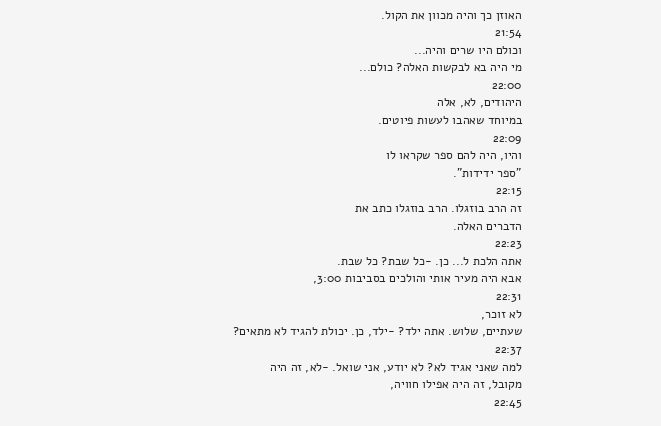האוזן כך והיה מכוון את הקול.
21:54
וכולם היו שרים והיה...
מי היה בא לבקשות האלה? כולם...
22:00
היהודים, לא, אלה
במיוחד שאהבו לעשות פיוטים.
22:09
והיו, היה להם ספר שקראו לו
"ספר ידידות".
22:15
זה הרב בוזגלו. הרב בוזגלו כתב את
הדברים האלה.
22:23
אתה הלכת ל... כן. -כל שבת? כל שבת.
אבא היה מעיר אותי והולכים בסביבות 3:00,
22:31
לא זוכר,
שעתיים, שלוש. אתה ילד? -ילד, כן. יכולת להגיד לא מתאים?
22:37
למה שאני אגיד לא? לא יודע, אני שואל. -לא, זה היה
מקובל, זה היה אפילו חוויה,
22:45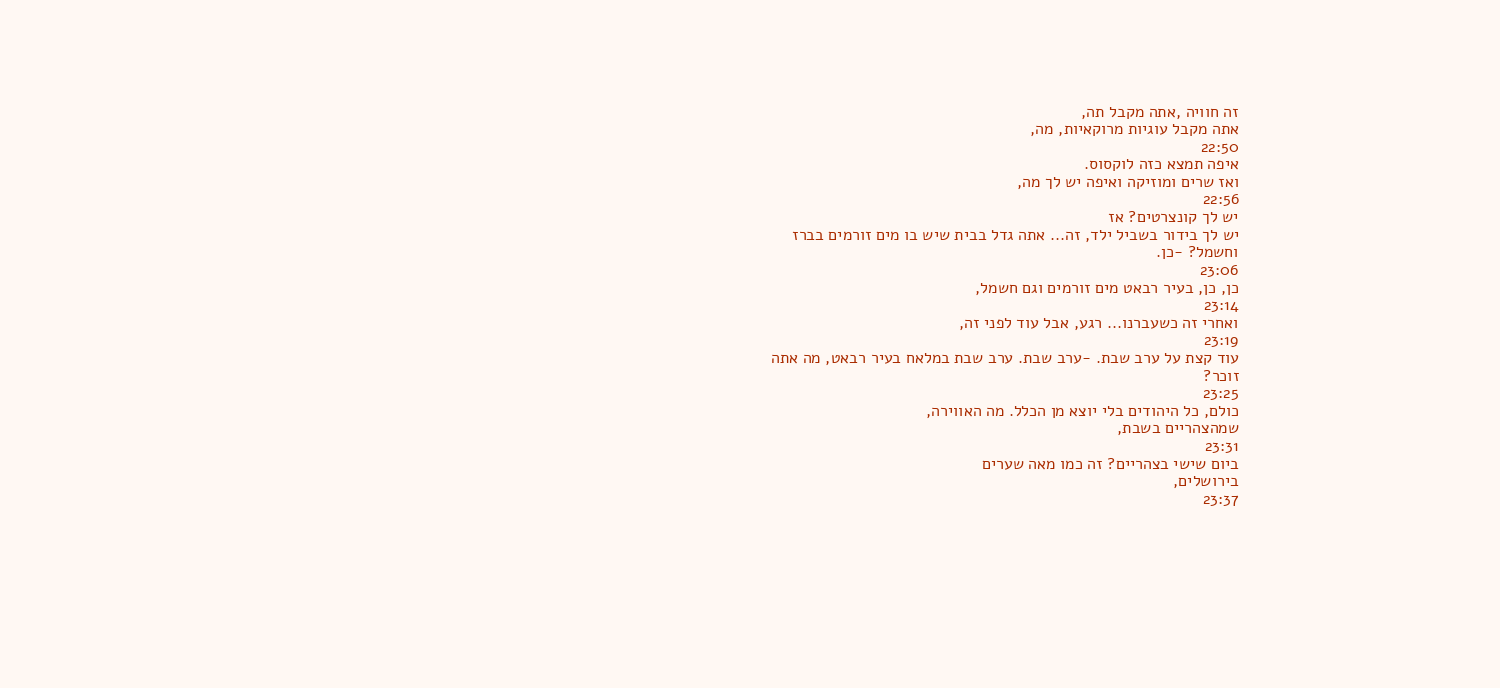זה חוויה ,אתה מקבל תה,
אתה מקבל עוגיות מרוקאיות, מה,
22:50
איפה תמצא כזה לוקסוס.
ואז שרים ומוזיקה ואיפה יש לך מה,
22:56
יש לך קונצרטים? אז
יש לך בידור בשביל ילד, זה... אתה גדל בבית שיש בו מים זורמים בברז
וחשמל? -כן.
23:06
כן, כן, בעיר רבאט מים זורמים וגם חשמל,
23:14
ואחרי זה כשעברנו... רגע, אבל עוד לפני זה,
23:19
עוד קצת על ערב שבת. -ערב שבת. ערב שבת במלאח בעיר רבאט, מה אתה
זוכר?
23:25
כולם, כל היהודים בלי יוצא מן הכלל. מה האווירה,
שמהצהריים בשבת,
23:31
ביום שישי בצהריים? זה כמו מאה שערים
בירושלים,
23:37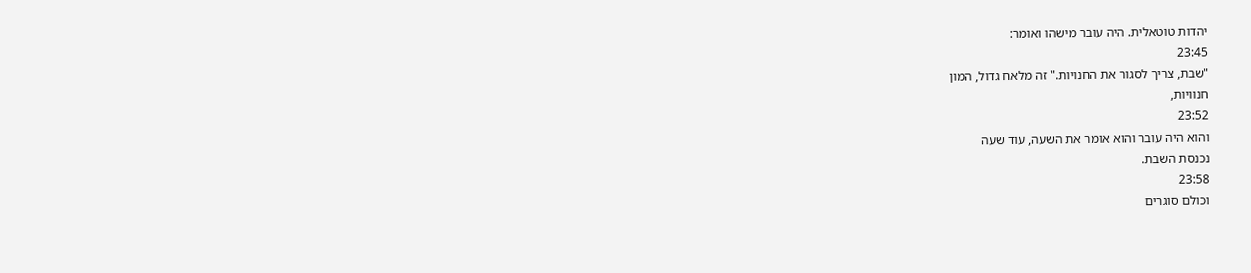יהדות טוטאלית. היה עובר מישהו ואומר:
23:45
"שבת, צריך לסגור את החנויות." זה מלאח גדול, המון
חנוויות,
23:52
והוא היה עובר והוא אומר את השעה, עוד שעה
נכנסת השבת.
23:58
וכולם סוגרים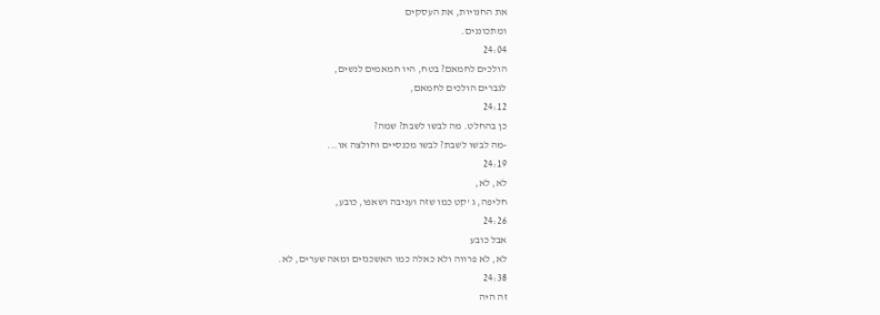את החנויות, את העסקים
ומתכוננים.
24:04
הולכים לחמאם? בטח, היו חמאמים לנשים,
לגברים הולכים לחמאם,
24:12
כן בהחלט. מה לבשו לשבת? שמה?
-מה לבשו לשבת? לבשו מכנסיים וחולצה או...
24:19
לא, לא,
חליפה, ג 'קט כמו שזה ועניבה ושאפו, כובע,
24:26
אבל כובע
לא, לא פרווה ולא כאלה כמו האשכנזים ומאה שערים, לא.
24:38
זה היה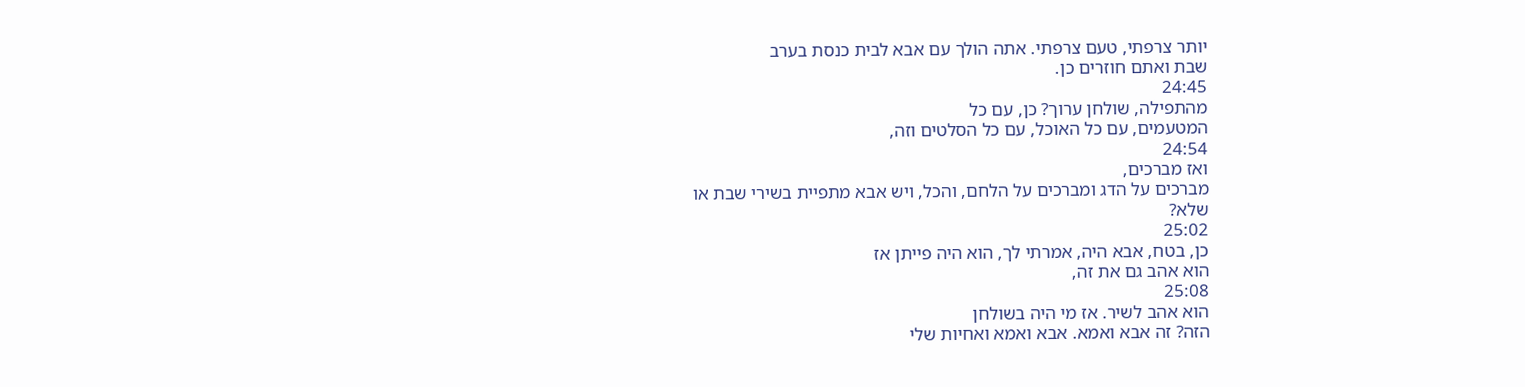יותר צרפתי, טעם צרפתי. אתה הולך עם אבא לבית כנסת בערב
שבת ואתם חוזרים כן.
24:45
מהתפילה, שולחן ערוך? כן, עם כל
המטעמים, עם כל האוכל, עם כל הסלטים וזה,
24:54
ואז מברכים,
מברכים על הדג ומברכים על הלחם, והכל, ויש אבא מתפיית בשירי שבת או
שלא?
25:02
כן, בטח, אבא היה, אמרתי לך, הוא היה פייתן אז
הוא אהב גם את זה,
25:08
הוא אהב לשיר. אז מי היה בשולחן
הזה? זה אבא ואמא. אבא ואמא ואחיות שלי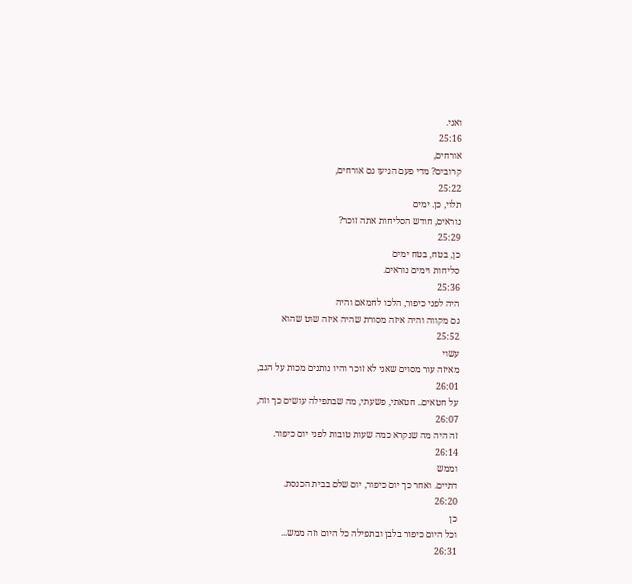ואני.
25:16
אורחים,
קרובים? מדי פעם הגיעו גם אורחים,
25:22
תלוי, כן. ימים
נוראים, חודש הסליחות אתה זוכר?
25:29
כן, בטח, בטח ימים
סליחות וימים נוראים.
25:36
היה לפני כיפור, הלכו לחמאם והיה
גם מקווה והיה איזה מסורת שהיה איזה שוט שהוא
25:52
עשוי
מאיזה עור מסוים שאני לא זוכר והיו נותנים מכות על הגב,
26:01
על חטאים.. חטאתי, פשעתי, מה שבתפילה עושים כך וזה,
26:07
זה היה מה שנקרא כמה שעות טובות לפני יום כיפור.
26:14
וממש
דתיים. ואחר כך יום כיפור, יום שלם בבית הכנסת.
26:20
כן
וכל היום כיפור בלבן ובתפילה כל היום וזה ממש...
26:31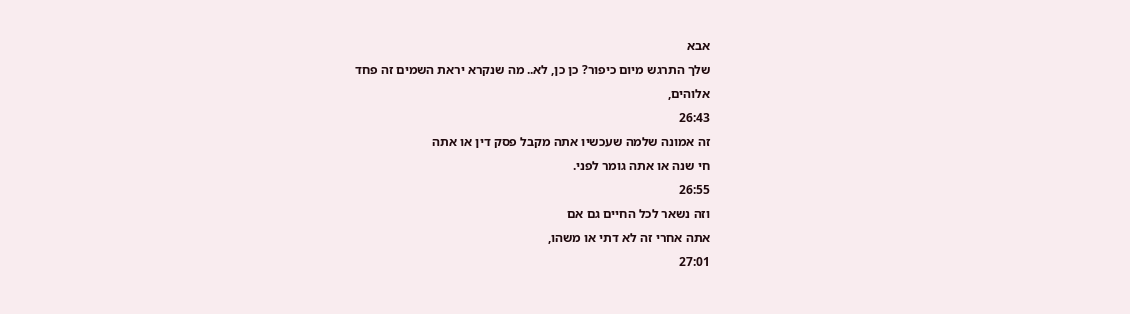אבא
שלך התרגש מיום כיפור? כן כן, לא.. מה שנקרא יראת השמים זה פחד
אלוהים,
26:43
זה אמונה שלמה שעכשיו אתה מקבל פסק דין או אתה
חי שנה או אתה גומר לפני.
26:55
וזה נשאר לכל החיים גם אם
אתה אחרי זה לא דתי או משהו,
27:01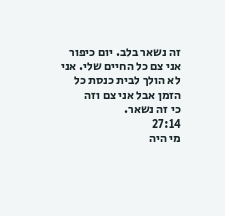זה נשאר בלב. יום כיפור
אני צם כל החיים שלי. אני לא הולך לבית כנסת כל הזמן אבל אני צם וזה
כי זה נשאר.
27:14
מי היה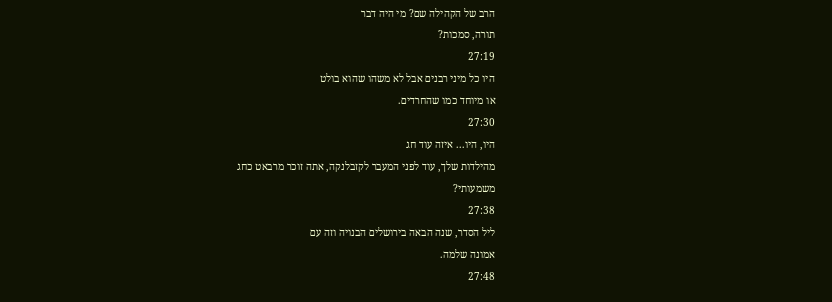הרב של הקהילה שם? מי היה דבר
תורה, סמכות?
27:19
היו כל מיני רבנים אבל לא משהו שהוא בולט
או מיוחד כמו שהחרדים.
27:30
היו, היו... איזה עוד חג
מהילדות שלך, עוד לפני המעבר לקזבלנקה, אתה זוכר מרבאט כחג
משמעותי?
27:38
ליל הסדר, שנה הבאה בירושלים הבנויה וזה עם
אמונה שלמה.
27:48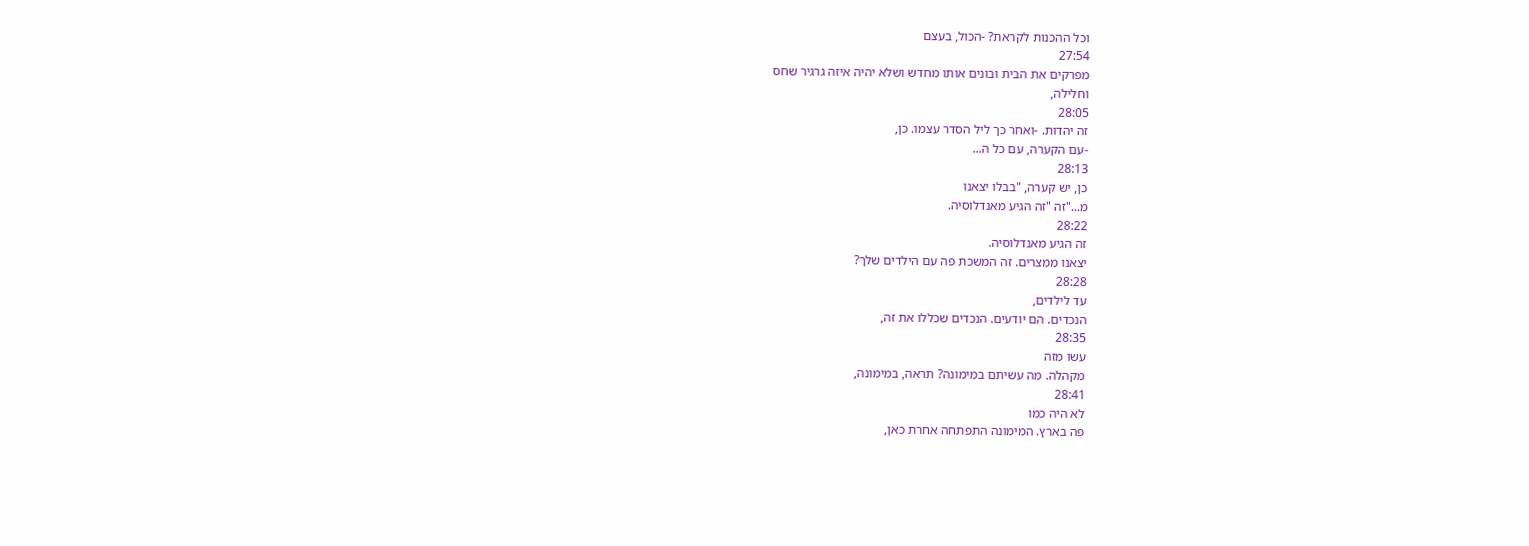וכל ההכנות לקראת? -הכול, בעצם
27:54
מפרקים את הבית ובונים אותו מחדש ושלא יהיה איזה גרגיר שחס
וחלילה,
28:05
זה יהדות. -ואחר כך ליל הסדר עצמו. כן,
-עם הקערה, עם כל ה...
28:13
כן, יש קערה, "בבלו יצאנו
מ..."זה "זה הגיע מאנדלוסיה.
28:22
זה הגיע מאנדלוסיה.
יצאנו ממצרים. זה המשכת פה עם הילדים שלך?
28:28
עד לילדים,
הנכדים. הם יודעים. הנכדים שכללו את זה,
28:35
עשו מזה
מקהלה. מה עשיתם במימונה? תראה, במימונה,
28:41
לא היה כמו
פה בארץ. המימונה התפתחה אחרת כאן,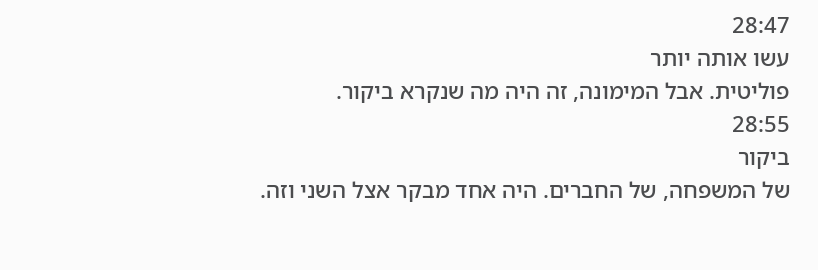28:47
עשו אותה יותר
פוליטית. אבל המימונה, זה היה מה שנקרא ביקור.
28:55
ביקור
של המשפחה, של החברים. היה אחד מבקר אצל השני וזה.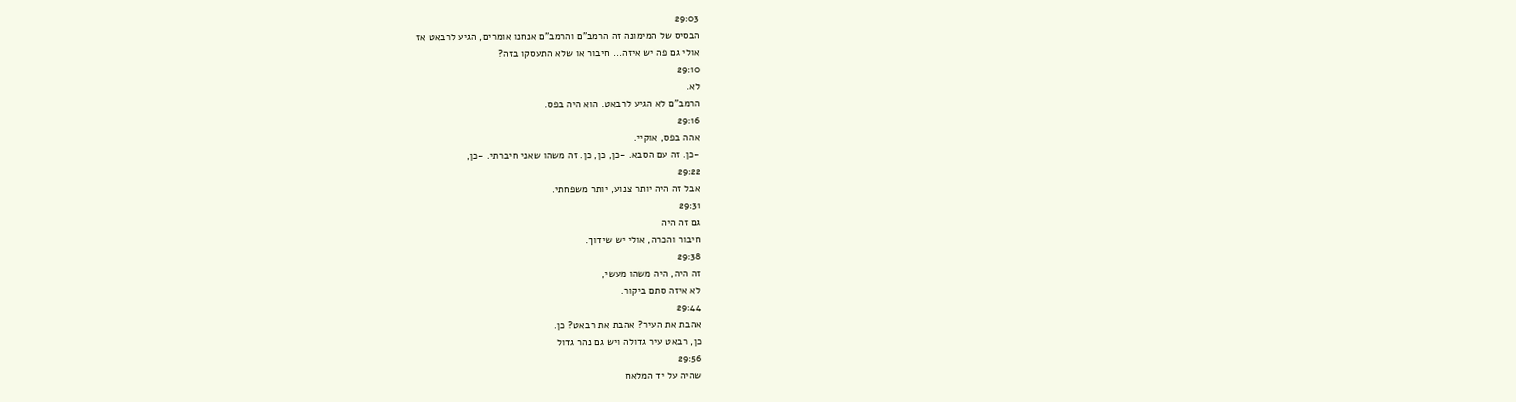29:03
הבסיס של המימונה זה הרמב"ם והרמב"ם אנחנו אומרים, הגיע לרבאט אז
אולי גם פה יש איזה... חיבור או שלא התעסקו בזה?
29:10
לא.
הרמב"ם לא הגיע לרבאט. הוא היה בפס.
29:16
אהה בפס, אוקיי.
-כן. זה עם הסבא. -כן, כן, כן. זה משהו שאני חיברתי. -כן,
29:22
אבל זה היה יותר צנוע, יותר משפחתי.
29:31
גם זה היה
חיבור והכרה, אולי יש שידוך.
29:38
זה היה, היה משהו מעשי,
לא איזה סתם ביקור.
29:44
אהבת את העיר? אהבת את רבאט? כן.
כן, רבאט עיר גדולה ויש גם נהר גדול
29:56
שהיה על יד המלאח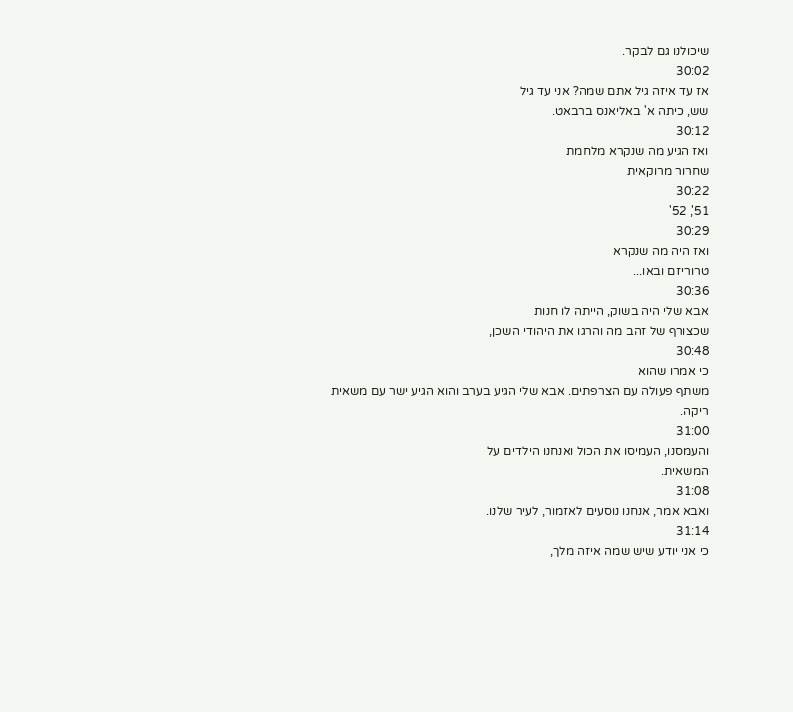שיכולנו גם לבקר.
30:02
אז עד איזה גיל אתם שמה? אני עד גיל
שש, כיתה א' באליאנס ברבאט.
30:12
ואז הגיע מה שנקרא מלחמת
שחרור מרוקאית
30:22
51', 52'
30:29
ואז היה מה שנקרא
טרוריזם ובאו...
30:36
אבא שלי היה בשוק, הייתה לו חנות
שכצורף של זהב מה והרגו את היהודי השכן,
30:48
כי אמרו שהוא
משתף פעולה עם הצרפתים. אבא שלי הגיע בערב והוא הגיע ישר עם משאית
ריקה.
31:00
והעמסנו, העמיסו את הכול ואנחנו הילדים על
המשאית.
31:08
ואבא אמר, אנחנו נוסעים לאזמור, לעיר שלנו.
31:14
כי אני יודע שיש שמה איזה מלך,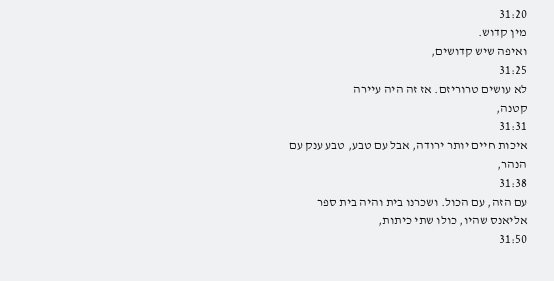31:20
מין קדוש.
ואיפה שיש קדושים,
31:25
לא עושים טרוריזם. אז זה היה עיירה
קטנה,
31:31
איכות חיים יותר ירודה, אבל עם טבע, טבע ענק עם
הנהר,
31:38
עם הזה, עם הכול. ושכרנו בית והיה בית ספר
אליאנס שהיו, כולו שתי כיתות,
31:50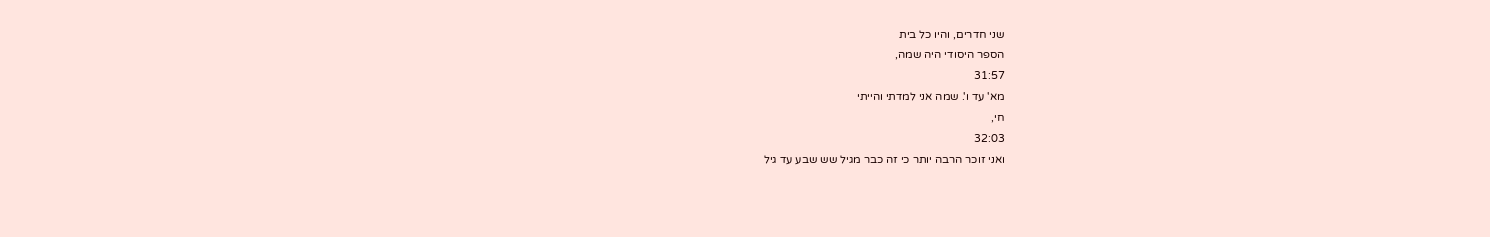שני חדרים, והיו כל בית
הספר היסודי היה שמה,
31:57
מא' עד ו'. שמה אני למדתי והייתי
חי,
32:03
ואני זוכר הרבה יותר כי זה כבר מגיל שש שבע עד גיל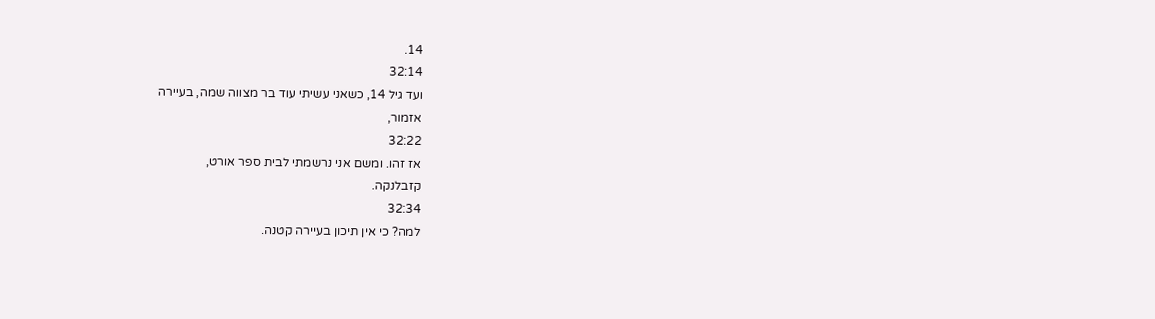14.
32:14
ועד גיל 14, כשאני עשיתי עוד בר מצווה שמה, בעיירה
אזמור,
32:22
אז זהו. ומשם אני נרשמתי לבית ספר אורט,
קזבלנקה.
32:34
למה? כי אין תיכון בעיירה קטנה.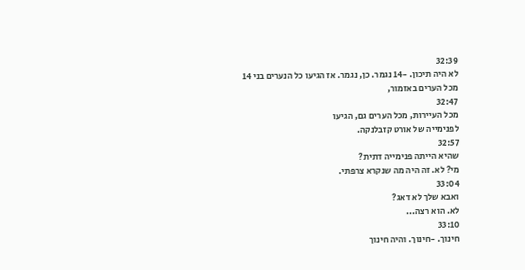32:39
לא היה תיכון. -14 נגמר. כן, נגמר. אז הגיעו כל הנערים בני 14
מכל הערים באזמור,
32:47
מכל העיירות, מכל הערים גם, הגיעו
לפנימייה של אורט קזבלנקה.
32:57
שהיא הייתה פנימייה דתית?
מי? לא. זה היה מה שנקרא צרפתי.
33:04
ואבא שלך לא דאג?
לא. הוא רצה...
33:10
חינוך. -חינוך. והיה חינוך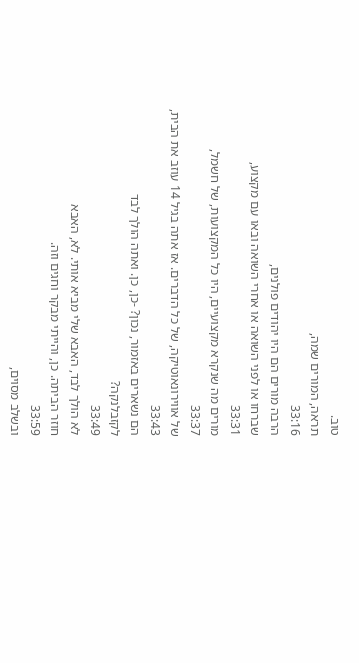טוב.
תראה, המורים שמה,
33:16
הרבה מורים הם היו יהודים פולנים,
שברחו או לפני השואה או אחרי השואה ובאו עם מקצוע,
33:31
מורים מה שנקרא מקצועיים, היו כל המקצועות, של חשמל,
33:37
של אווירונאוטיקה, של כל הדברים. אז אתה בגיל 14 עוזב את הבית,
33:43
הם נשארים באזמור, נכון? -כן, כן. ואתה הולך לבד
לקזבלנקה?
33:49
לא הולך לבד, האבא שלי מביא אותי. לא, האבא
חוזר הביתה. כן, והייתי מבקר וחגים וזה.
33:59
ובשלב מסוים,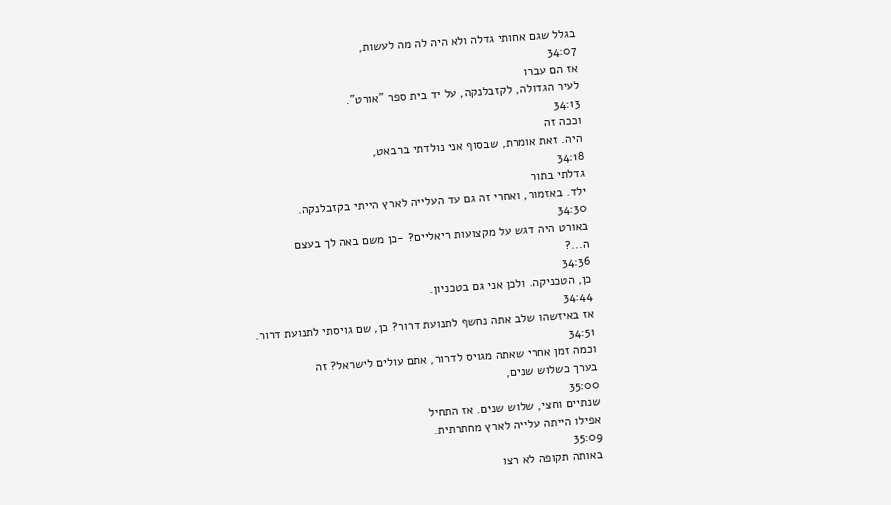בגלל שגם אחותי גדלה ולא היה לה מה לעשות,
34:07
אז הם עברו
לעיר הגדולה, לקזבלנקה, על יד בית ספר "אורט".
34:13
וככה זה
היה. זאת אומרת, שבסוף אני נולדתי ברבאט,
34:18
גדלתי בתור
ילד. באזמור, ואחרי זה גם עד העלייה לארץ הייתי בקזבלנקה.
34:30
באורט היה דגש על מקצועות ריאליים? -כן משם באה לך בעצם
ה...?
34:36
כן, הטכניקה. ולכן אני גם בטכניון.
34:44
אז באיזשהו שלב אתה נחשף לתנועת דרור? כן, שם גויסתי לתנועת דרור.
34:51
וכמה זמן אחרי שאתה מגויס לדרור, אתם עולים לישראל? זה
בערך כשלוש שנים,
35:00
שנתיים וחצי, שלוש שנים. אז התחיל
אפילו הייתה עלייה לארץ מחתרתית.
35:09
באותה תקופה לא רצו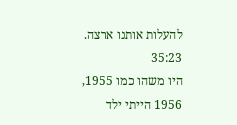להעלות אותנו ארצה.
35:23
היו משהו כמו 1955, 1956 הייתי ילד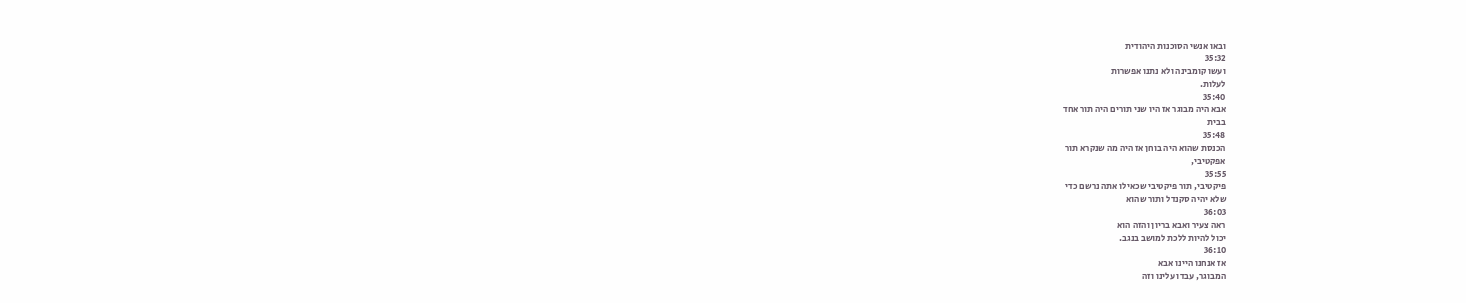ובאו אנשי הסוכנות היהודית
35:32
ועשו קומבינה ולא נתנו אפשרות
לעלות.
35:40
אבא היה מבוגר אז היו שני תורים היה תור אחד
בבית
35:48
הכנסת שהוא היה בוחן אז היה מה שנקרא תור
אפקטיבי,
35:55
פיקטיבי, תור פיקטיבי שכאילו אתה נרשם כדי
שלא יהיה סקנדל ותור שהוא
36:03
ראה צעיר ואבא בריון והזה הוא
יכול להיות ללכת למושב בנגב.
36:10
אז אנחנו היינו אבא
המבוגר, עבדו עלינו וזה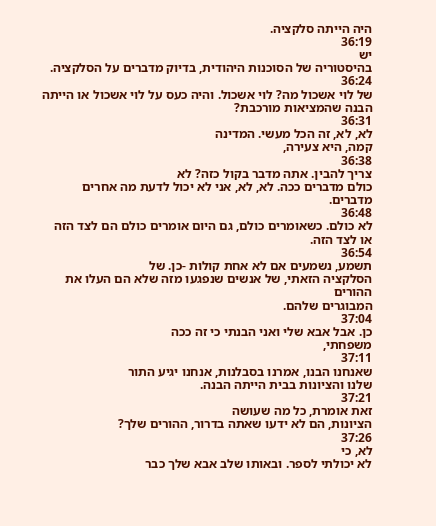היה הייתה סלקציה.
36:19
יש
בהיסטוריה של הסוכנות היהודית, בדיוק מדברים על הסלקציה.
36:24
של לוי אשכול מה? לוי אשכול. והיה כעס על לוי אשכול או הייתה
הבנה שהמציאות מורכבת?
36:31
לא, לא, זה הכל מעשי. המדינה
קמה, היא צעירה,
36:38
צריך להבין. אתה מדבר בקול כזה? לא
כולם מדברים ככה. לא, לא, אני לא יכול לדעת מה אחרים מדברים.
36:48
לא כולם. כשאומרים כולם, גם היום אומרים כולם הם לצד הזה
או לצד הזה.
36:54
תשמע, נשמעים אם לא אחת קולות -כן. של
הסלקציה הזאתי, של אנשים שנפגעו מזה שלא הם העלו את ההורים
המבוגרים שלהם.
37:04
כן. אבל אבא שלי ואני הבנתי כי זה ככה
משפחתי,
37:11
שאנחנו הבנו, אמרנו בסבלנות, אנחנו יגיע התור
שלנו והציונות בבית הייתה הבנה.
37:21
זאת אומרת, כל מה שעושה
הציונות, הם לא ידעו שאתה בדרור, ההורים שלך?
37:26
לא, כי
לא יכולתי לספר. ובאותו שלב אבא שלך כבר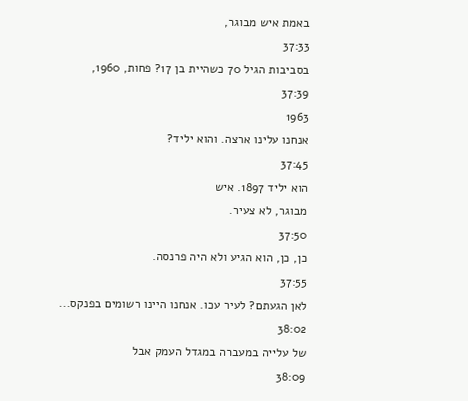באמת איש מבוגר,
37:33
בסביבות הגיל 70 כשהיית בן 17? פחות, 1960,
37:39
1963
אנחנו עלינו ארצה. והוא יליד?
37:45
הוא יליד 1897. איש
מבוגר, לא צעיר.
37:50
כן, כן, הוא הגיע ולא היה פרנסה.
37:55
לאן הגעתם? לעיר עכו. אנחנו היינו רשומים בפנקס...
38:02
של עלייה במעברה במגדל העמק אבל
38:09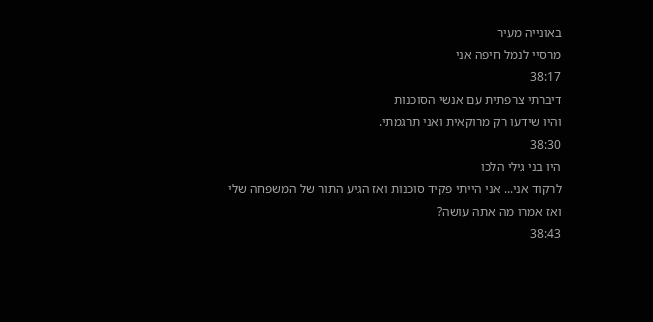באונייה מעיר
מרסיי לנמל חיפה אני
38:17
דיברתי צרפתית עם אנשי הסוכנות
והיו שידעו רק מרוקאית ואני תרגמתי.
38:30
היו בני גילי הלכו
לרקוד אני... אני הייתי פקיד סוכנות ואז הגיע התור של המשפחה שלי
ואז אמרו מה אתה עושה?
38:43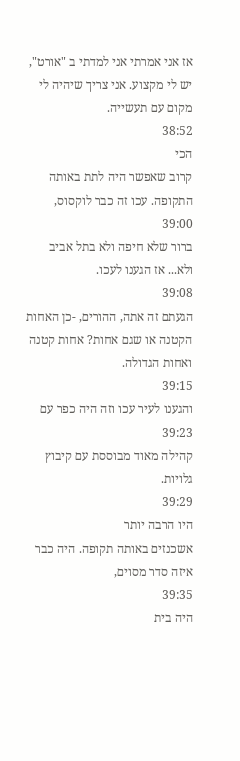אז אני אמרתי אני למדתי ב "אורט",
יש לי מקצוע. אני צריך שיהיה לי מקום עם תעשייה.
38:52
הכי
קרוב שאפשר היה לתת באותה התקופה. עכו זה כבר לוקסוס,
39:00
ברור שלא חיפה ולא בתל אביב ולא... אז הגענו לעכו.
39:08
הגעתם זה אתה, ההורים, -כן האחות הקטנה או שגם אחות? אחות קטנה
ואחות הגדולה.
39:15
והגענו לעיר עכו וזה היה כפר עם
39:23
קהילה מאוד מבוססת עם קיבוץ גלויות.
39:29
היו הרבה יותר
אשכנזים באותה תקופה. היה כבר איזה סדר מסוים,
39:35
היה בית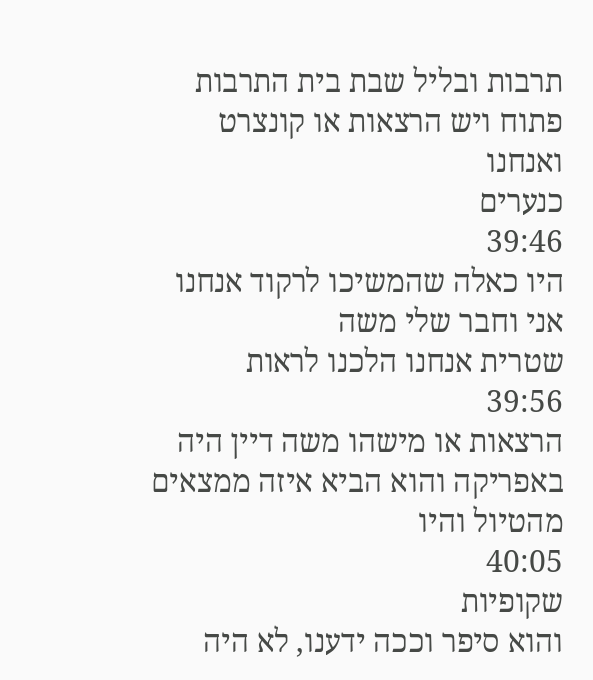תרבות ובליל שבת בית התרבות פתוח ויש הרצאות או קונצרט ואנחנו
כנערים
39:46
היו כאלה שהמשיכו לרקוד אנחנו אני וחבר שלי משה
שטרית אנחנו הלכנו לראות
39:56
הרצאות או מישהו משה דיין היה
באפריקה והוא הביא איזה ממצאים מהטיול והיו
40:05
שקופיות
והוא סיפר וככה ידענו, לא היה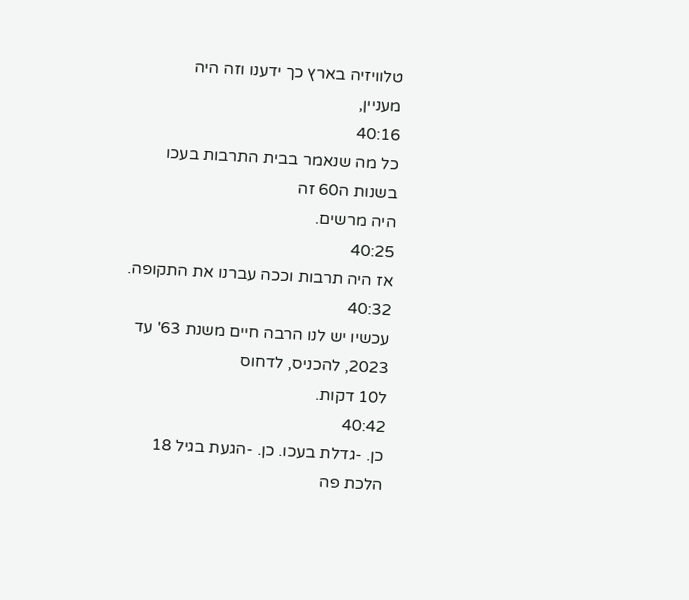טלוויזיה בארץ כך ידענו וזה היה
מעניין,
40:16
כל מה שנאמר בבית התרבות בעכו בשנות ה60 זה
היה מרשים.
40:25
אז היה תרבות וככה עברנו את התקופה.
40:32
עכשיו יש לנו הרבה חיים משנת 63' עד 2023, להכניס, לדחוס
ל10 דקות.
40:42
כן. -גדלת בעכו. כן. -הגעת בגיל 18
הלכת פה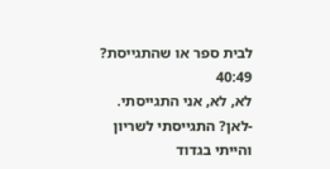לבית ספר או שהתגייסת?
40:49
לא, לא, אני התגייסתי.
-לאן? התגייסתי לשריון והייתי בגדוד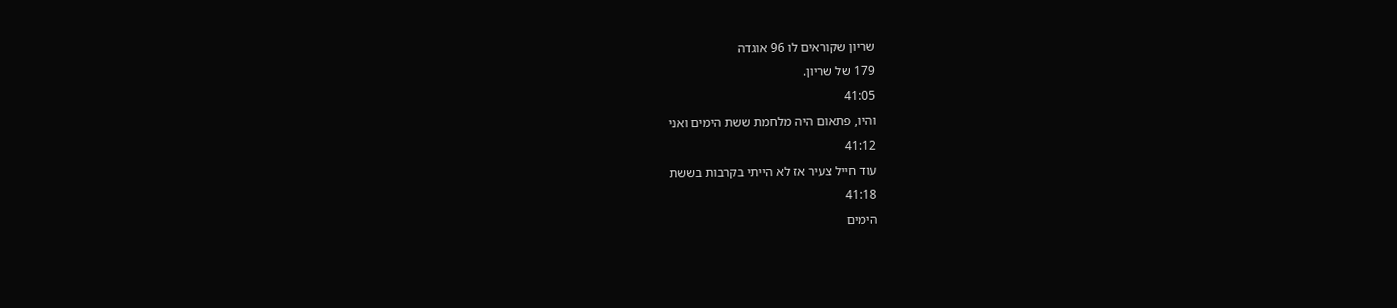שריון שקוראים לו 96 אוגדה
179 של שריון.
41:05
והיו, פתאום היה מלחמת ששת הימים ואני
41:12
עוד חייל צעיר אז לא הייתי בקרבות בששת
41:18
הימים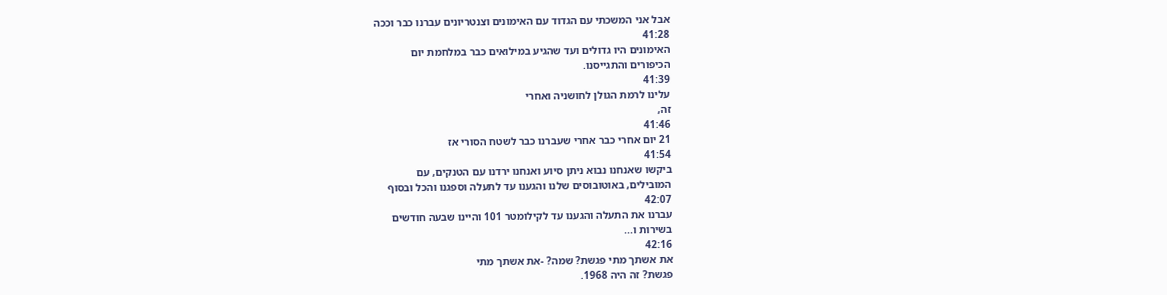אבל אני המשכתי עם הגדוד עם האימונים וצנטריונים עברנו כבר וככה
41:28
האימונים היו גדולים ועד שהגיע במילואים כבר במלחמת יום
הכיפורים והתגייסנו.
41:39
עלינו לרמת הגולן לחושניה ואחרי
זה,
41:46
21 יום אחרי כבר אחרי שעברנו כבר לשטח הסורי אז
41:54
ביקשו שאנחנו נבוא ניתן סיוע ואנחנו ירדנו עם הטנקים, עם
המובילים, באוטובוסים שלנו והגענו עד לתעלה וספגנו והכל ובסוף
42:07
עברנו את התעלה והגענו עד לקילומטר 101 והיינו שבעה חודשים
בשירות ו...
42:16
את אשתך מתי פגשת? שמה? -את אשתך מתי
פגשת? זה היה 1968.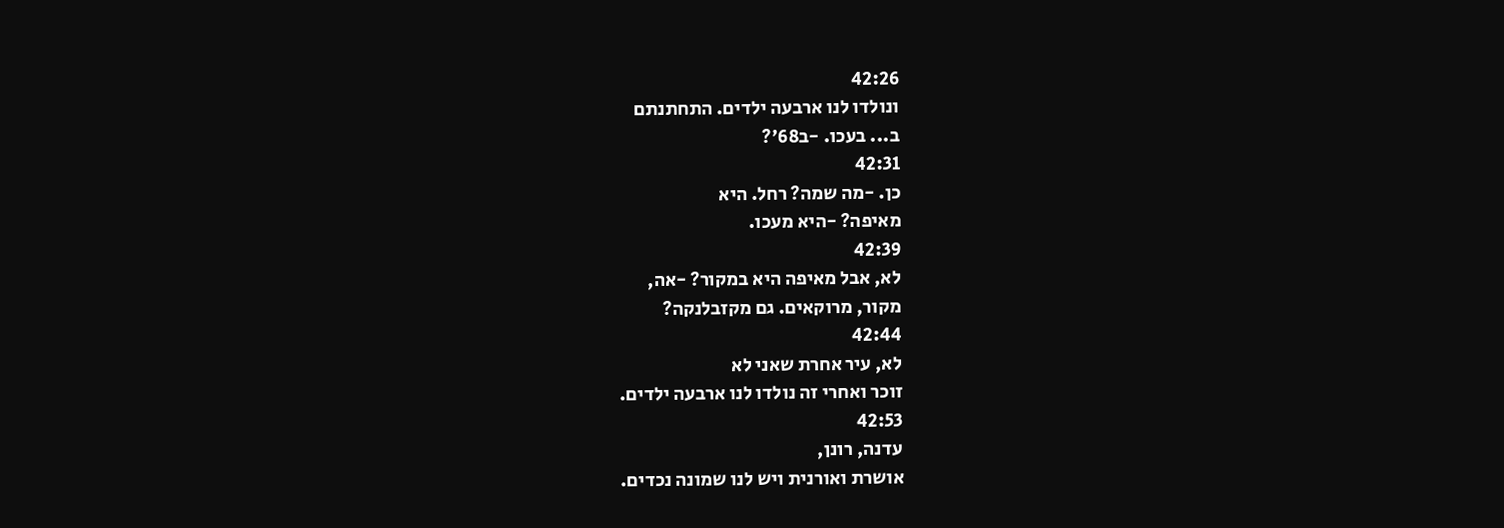42:26
ונולדו לנו ארבעה ילדים. התחתנתם
ב... בעכו. -ב68'?
42:31
כן. -מה שמה? רחל. היא
מאיפה? -היא מעכו.
42:39
לא, אבל מאיפה היא במקור? -אה,
מקור, מרוקאים. גם מקזבלנקה?
42:44
לא, עיר אחרת שאני לא
זוכר ואחרי זה נולדו לנו ארבעה ילדים.
42:53
עדנה, רונן,
אושרת ואורנית ויש לנו שמונה נכדים.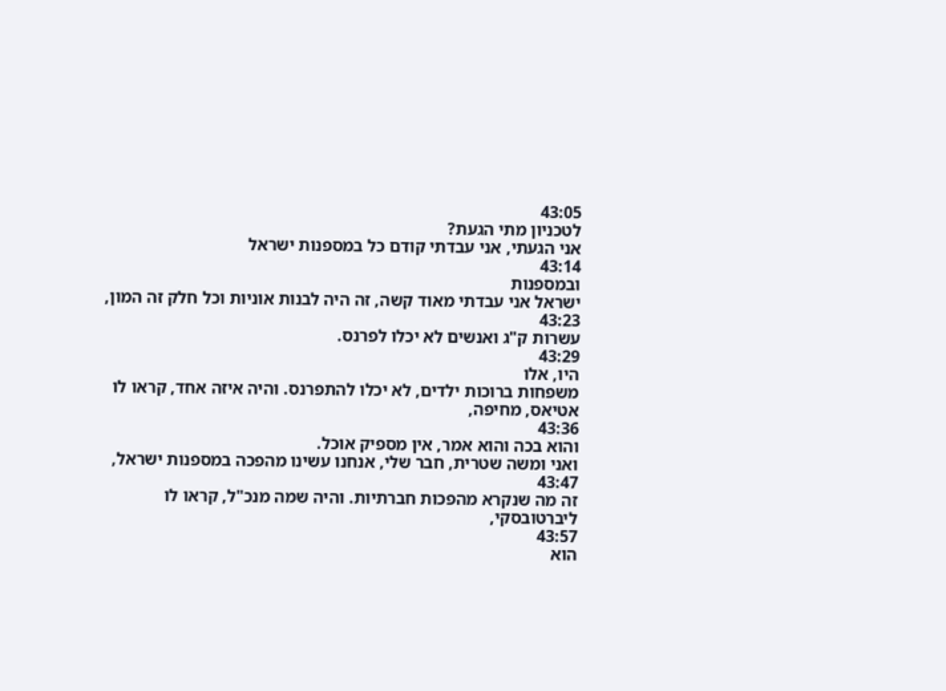43:05
לטכניון מתי הגעת?
אני הגעתי, אני עבדתי קודם כל במספנות ישראל
43:14
ובמספנות
ישראל אני עבדתי מאוד קשה, זה היה לבנות אוניות וכל חלק זה המון,
43:23
עשרות ק"ג ואנשים לא יכלו לפרנס.
43:29
היו, אלו
משפחות ברוכות ילדים, לא יכלו להתפרנס. והיה איזה אחד, קראו לו
אטיאס, מחיפה,
43:36
והוא בכה והוא אמר, אין מספיק אוכל.
ואני ומשה שטרית, חבר שלי, אנחנו עשינו מהפכה במספנות ישראל,
43:47
זה מה שנקרא מהפכות חברתיות. והיה שמה מנכ"ל, קראו לו
ליברטובסקי,
43:57
הוא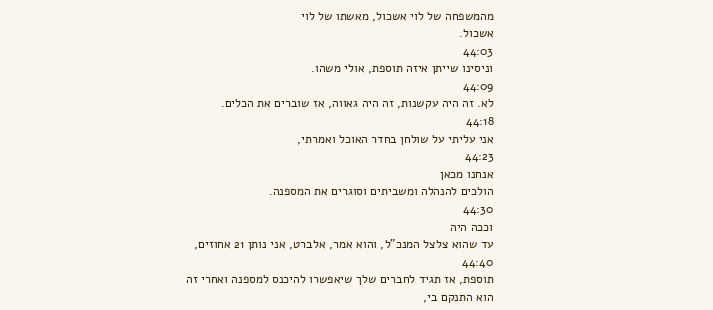מהמשפחה של לוי אשכול, מאשתו של לוי
אשכול.
44:03
וניסינו שייתן איזה תוספת, אולי משהו.
44:09
לא. זה היה עקשנות, זה היה גאווה, אז שוברים את הכלים.
44:18
אני עליתי על שולחן בחדר האוכל ואמרתי,
44:23
אנחנו מכאן
הולכים להנהלה ומשביתים וסוגרים את המספנה.
44:30
וככה היה
עד שהוא צלצל המנכ"ל, והוא אמר, אלברט, אני נותן 21 אחוזים,
44:40
תוספת, אז תגיד לחברים שלך שיאפשרו להיכנס למספנה ואחרי זה
הוא התנקם בי,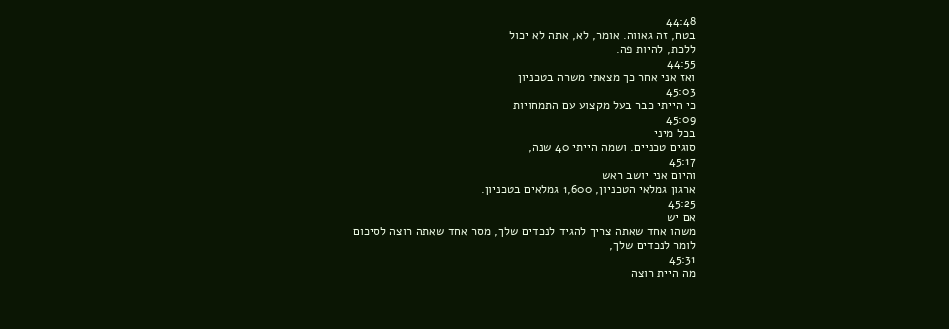44:48
בטח, זה גאווה. אומר, לא, אתה לא יכול
ללכת, להיות פה.
44:55
ואז אני אחר כך מצאתי משרה בטכניון
45:03
כי הייתי כבר בעל מקצוע עם התמחויות
45:09
בכל מיני
סוגים טכניים. ושמה הייתי 40 שנה,
45:17
והיום אני יושב ראש
ארגון גמלאי הטכניון, 1,600 גמלאים בטכניון.
45:25
אם יש
משהו אחד שאתה צריך להגיד לנכדים שלך, מסר אחד שאתה רוצה לסיכום
לומר לנכדים שלך,
45:31
מה היית רוצה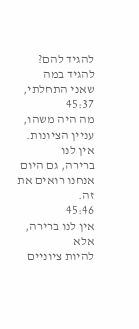להגיד להם? להגיד במה
שאני התחלתי,
45:37
מה היה משהו, עניין הציונות. אין לנו
ברירה, גם היום אנחנו רואים את זה.
45:46
אין לנו ברירה, אלא
להיות ציוניים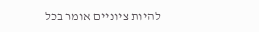להיות ציוניים אומר בכל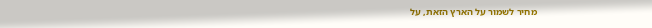מחיר לשמור על הארץ הזאת, על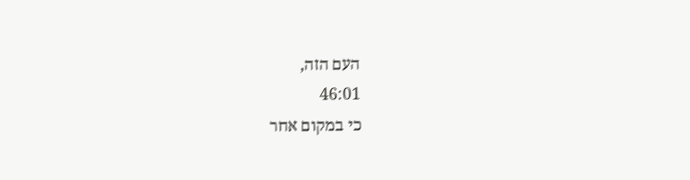העם הזה,
46:01
כי במקום אחר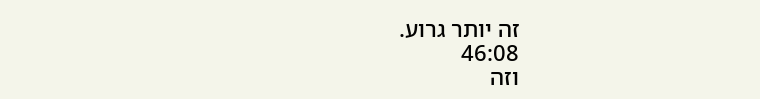זה יותר גרוע.
46:08
וזה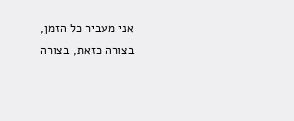אני מעביר כל הזמן, בצורה כזאת, בצורה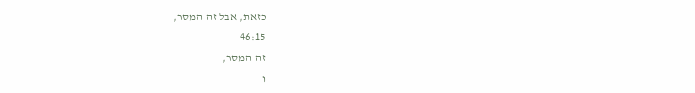כזאת, אבל זה המסר,
46:15
זה המסר,
ו